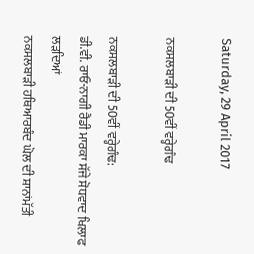Saturday, 29 April 2017

ਨਕਸਲਬਾੜੀ ਦੀ 50ਵੀਂ ਵਰ੍ਹੇਗੰਢ

ਨਕਸਲਬਾੜੀ ਦੀ 50ਵੀਂ ਵਰ੍ਹੇਗੰਢ:
ਡੀ.ਵੀ. ਰਾਓ-ਨਾਗੀ ਰੈਡੀ ਮਾਰਕਾ ਸੱਜੇ ਸੋਧਵਾਦ ਖਿਲਾਫ ਲੜਦਿਆਂ
ਨਕਸਲਬਾੜੀ ਹਥਿਆਰਬੰਦ ਘੋਲ ਦੀ ਸ਼ਾਨਾਂਮੱਤੀ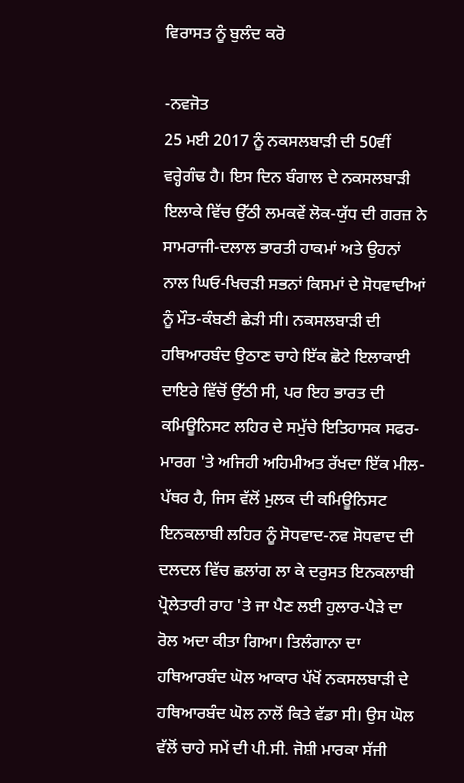ਵਿਰਾਸਤ ਨੂੰ ਬੁਲੰਦ ਕਰੋ

-ਨਵਜੋਤ
25 ਮਈ 2017 ਨੂੰ ਨਕਸਲਬਾੜੀ ਦੀ 50ਵੀਂ ਵਰ੍ਹੇਗੰਢ ਹੈ। ਇਸ ਦਿਨ ਬੰਗਾਲ ਦੇ ਨਕਸਲਬਾੜੀ ਇਲਾਕੇ ਵਿੱਚ ਉੱਠੀ ਲਮਕਵੇਂ ਲੋਕ-ਯੁੱਧ ਦੀ ਗਰਜ਼ ਨੇ ਸਾਮਰਾਜੀ-ਦਲਾਲ ਭਾਰਤੀ ਹਾਕਮਾਂ ਅਤੇ ਉਹਨਾਂ ਨਾਲ ਘਿਓ-ਖਿਚੜੀ ਸਭਨਾਂ ਕਿਸਮਾਂ ਦੇ ਸੋਧਵਾਦੀਆਂ ਨੂੰ ਮੌਤ-ਕੰਬਣੀ ਛੇੜੀ ਸੀ। ਨਕਸਲਬਾੜੀ ਦੀ ਹਥਿਆਰਬੰਦ ਉਠਾਣ ਚਾਹੇ ਇੱਕ ਛੋਟੇ ਇਲਾਕਾਈ ਦਾਇਰੇ ਵਿੱਚੋਂ ਉੱਠੀ ਸੀ, ਪਰ ਇਹ ਭਾਰਤ ਦੀ ਕਮਿਊਨਿਸਟ ਲਹਿਰ ਦੇ ਸਮੁੱਚੇ ਇਤਿਹਾਸਕ ਸਫਰ-ਮਾਰਗ 'ਤੇ ਅਜਿਹੀ ਅਹਿਮੀਅਤ ਰੱਖਦਾ ਇੱਕ ਮੀਲ-ਪੱਥਰ ਹੈ, ਜਿਸ ਵੱਲੋਂ ਮੁਲਕ ਦੀ ਕਮਿਊਨਿਸਟ ਇਨਕਲਾਬੀ ਲਹਿਰ ਨੂੰ ਸੋਧਵਾਦ-ਨਵ ਸੋਧਵਾਦ ਦੀ ਦਲਦਲ ਵਿੱਚ ਛਲਾਂਗ ਲਾ ਕੇ ਦਰੁਸਤ ਇਨਕਲਾਬੀ ਪ੍ਰੋਲੇਤਾਰੀ ਰਾਹ 'ਤੇ ਜਾ ਪੈਣ ਲਈ ਹੁਲਾਰ-ਪੈੜੇ ਦਾ ਰੋਲ ਅਦਾ ਕੀਤਾ ਗਿਆ। ਤਿਲੰਗਾਨਾ ਦਾ ਹਥਿਆਰਬੰਦ ਘੋਲ ਆਕਾਰ ਪੱਖੋਂ ਨਕਸਲਬਾੜੀ ਦੇ ਹਥਿਆਰਬੰਦ ਘੋਲ ਨਾਲੋਂ ਕਿਤੇ ਵੱਡਾ ਸੀ। ਉਸ ਘੋਲ ਵੱਲੋਂ ਚਾਹੇ ਸਮੇਂ ਦੀ ਪੀ.ਸੀ. ਜੋਸ਼ੀ ਮਾਰਕਾ ਸੱਜੀ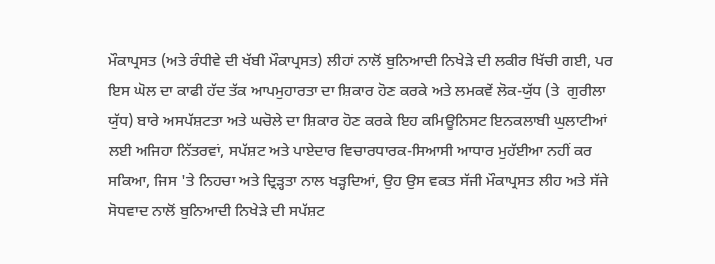ਮੌਕਾਪ੍ਰਸਤ (ਅਤੇ ਰੰਧੀਵੇ ਦੀ ਖੱਬੀ ਮੌਕਾਪ੍ਰਸਤ) ਲੀਹਾਂ ਨਾਲੋਂ ਬੁਨਿਆਦੀ ਨਿਖੇੜੇ ਦੀ ਲਕੀਰ ਖਿੱਚੀ ਗਈ, ਪਰ ਇਸ ਘੋਲ ਦਾ ਕਾਫੀ ਹੱਦ ਤੱਕ ਆਪਮੁਹਾਰਤਾ ਦਾ ਸ਼ਿਕਾਰ ਹੋਣ ਕਰਕੇ ਅਤੇ ਲਮਕਵੇਂ ਲੋਕ-ਯੁੱਧ (ਤੇ  ਗੁਰੀਲਾ ਯੁੱਧ) ਬਾਰੇ ਅਸਪੱਸ਼ਟਤਾ ਅਤੇ ਘਚੋਲੇ ਦਾ ਸ਼ਿਕਾਰ ਹੋਣ ਕਰਕੇ ਇਹ ਕਮਿਊਨਿਸਟ ਇਨਕਲਾਬੀ ਘੁਲਾਟੀਆਂ ਲਈ ਅਜਿਹਾ ਨਿੱਤਰਵਾਂ, ਸਪੱਸ਼ਟ ਅਤੇ ਪਾਏਦਾਰ ਵਿਚਾਰਧਾਰਕ-ਸਿਆਸੀ ਆਧਾਰ ਮੁਹੱਈਆ ਨਹੀਂ ਕਰ ਸਕਿਆ, ਜਿਸ 'ਤੇ ਨਿਹਚਾ ਅਤੇ ਦ੍ਰਿੜ੍ਹਤਾ ਨਾਲ ਖੜ੍ਹਦਿਆਂ, ਉਹ ਉਸ ਵਕਤ ਸੱਜੀ ਮੌਕਾਪ੍ਰਸਤ ਲੀਹ ਅਤੇ ਸੱਜੇ ਸੋਧਵਾਦ ਨਾਲੋਂ ਬੁਨਿਆਦੀ ਨਿਖੇੜੇ ਦੀ ਸਪੱਸ਼ਟ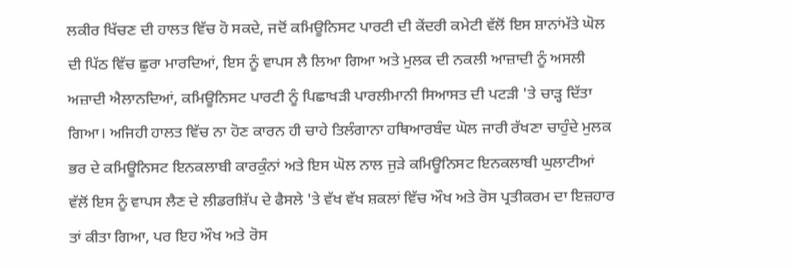ਲਕੀਰ ਖਿੱਚਣ ਦੀ ਹਾਲਤ ਵਿੱਚ ਹੋ ਸਕਦੇ, ਜਦੋਂ ਕਮਿਊਨਿਸਟ ਪਾਰਟੀ ਦੀ ਕੇਂਦਰੀ ਕਮੇਟੀ ਵੱਲੋਂ ਇਸ ਸ਼ਾਨਾਂਮੱਤੇ ਘੋਲ ਦੀ ਪਿੱਠ ਵਿੱਚ ਛੁਰਾ ਮਾਰਦਿਆਂ, ਇਸ ਨੂੰ ਵਾਪਸ ਲੈ ਲਿਆ ਗਿਆ ਅਤੇ ਮੁਲਕ ਦੀ ਨਕਲੀ ਆਜ਼ਾਦੀ ਨੂੰ ਅਸਲੀ ਅਜ਼ਾਦੀ ਐਲਾਨਦਿਆਂ, ਕਮਿਊਨਿਸਟ ਪਾਰਟੀ ਨੂੰ ਪਿਛਾਖੜੀ ਪਾਰਲੀਮਾਨੀ ਸਿਆਸਤ ਦੀ ਪਟੜੀ 'ਤੇ ਚਾੜ੍ਹ ਦਿੱਤਾ ਗਿਆ। ਅਜਿਹੀ ਹਾਲਤ ਵਿੱਚ ਨਾ ਹੋਣ ਕਾਰਨ ਹੀ ਚਾਹੇ ਤਿਲੰਗਾਨਾ ਹਥਿਆਰਬੰਦ ਘੋਲ ਜਾਰੀ ਰੱਖਣਾ ਚਾਹੁੰਦੇ ਮੁਲਕ ਭਰ ਦੇ ਕਮਿਊਨਿਸਟ ਇਨਕਲਾਬੀ ਕਾਰਕੁੰਨਾਂ ਅਤੇ ਇਸ ਘੋਲ ਨਾਲ ਜੁੜੇ ਕਮਿਊਨਿਸਟ ਇਨਕਲਾਬੀ ਘੁਲਾਟੀਆਂ ਵੱਲੋਂ ਇਸ ਨੂੰ ਵਾਪਸ ਲੈਣ ਦੇ ਲੀਡਰਸ਼ਿੱਪ ਦੇ ਫੈਸਲੇ 'ਤੇ ਵੱਖ ਵੱਖ ਸ਼ਕਲਾਂ ਵਿੱਚ ਔਖ ਅਤੇ ਰੋਸ ਪ੍ਰਤੀਕਰਮ ਦਾ ਇਜ਼ਹਾਰ ਤਾਂ ਕੀਤਾ ਗਿਆ, ਪਰ ਇਹ ਔਖ ਅਤੇ ਰੋਸ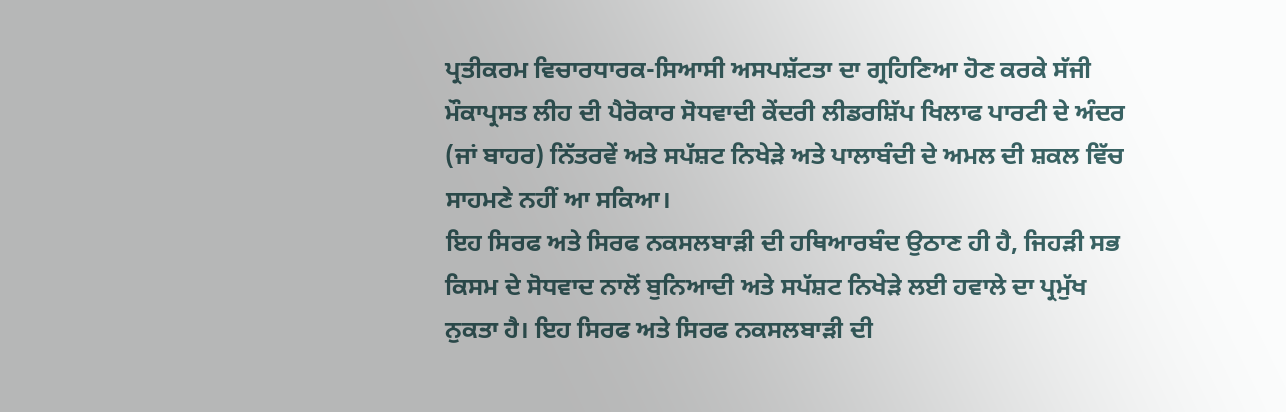ਪ੍ਰਤੀਕਰਮ ਵਿਚਾਰਧਾਰਕ-ਸਿਆਸੀ ਅਸਪਸ਼ੱਟਤਾ ਦਾ ਗ੍ਰਹਿਣਿਆ ਹੋਣ ਕਰਕੇ ਸੱਜੀ ਮੌਕਾਪ੍ਰਸਤ ਲੀਹ ਦੀ ਪੈਰੋਕਾਰ ਸੋਧਵਾਦੀ ਕੇਂਦਰੀ ਲੀਡਰਸ਼ਿੱਪ ਖਿਲਾਫ ਪਾਰਟੀ ਦੇ ਅੰਦਰ (ਜਾਂ ਬਾਹਰ) ਨਿੱਤਰਵੇਂ ਅਤੇ ਸਪੱਸ਼ਟ ਨਿਖੇੜੇ ਅਤੇ ਪਾਲਾਬੰਦੀ ਦੇ ਅਮਲ ਦੀ ਸ਼ਕਲ ਵਿੱਚ ਸਾਹਮਣੇ ਨਹੀਂ ਆ ਸਕਿਆ।
ਇਹ ਸਿਰਫ ਅਤੇ ਸਿਰਫ ਨਕਸਲਬਾੜੀ ਦੀ ਹਥਿਆਰਬੰਦ ਉਠਾਣ ਹੀ ਹੈ, ਜਿਹੜੀ ਸਭ ਕਿਸਮ ਦੇ ਸੋਧਵਾਦ ਨਾਲੋਂ ਬੁਨਿਆਦੀ ਅਤੇ ਸਪੱਸ਼ਟ ਨਿਖੇੜੇ ਲਈ ਹਵਾਲੇ ਦਾ ਪ੍ਰਮੁੱਖ ਨੁਕਤਾ ਹੈ। ਇਹ ਸਿਰਫ ਅਤੇ ਸਿਰਫ ਨਕਸਲਬਾੜੀ ਦੀ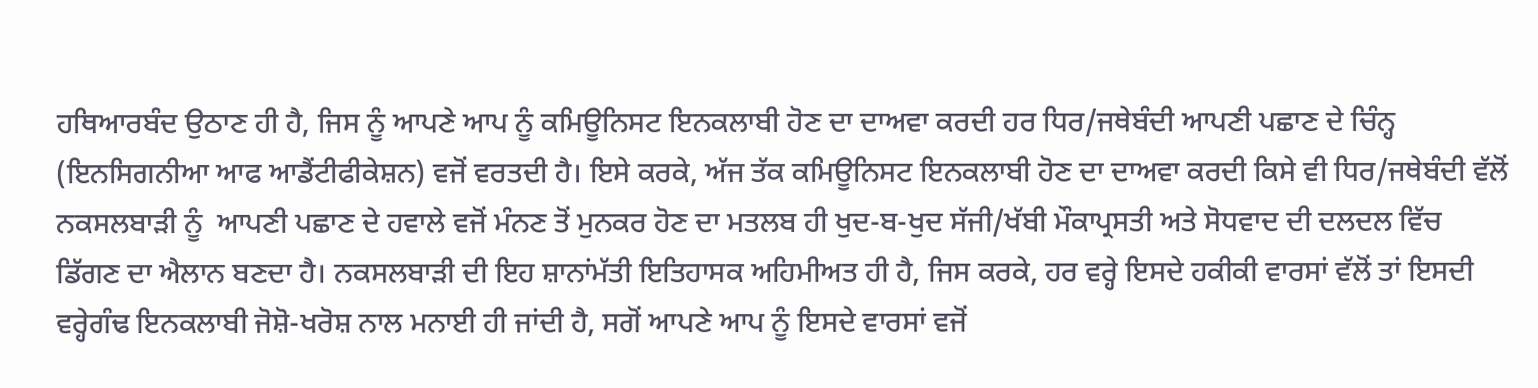ਹਥਿਆਰਬੰਦ ਉਠਾਣ ਹੀ ਹੈ, ਜਿਸ ਨੂੰ ਆਪਣੇ ਆਪ ਨੂੰ ਕਮਿਊਨਿਸਟ ਇਨਕਲਾਬੀ ਹੋਣ ਦਾ ਦਾਅਵਾ ਕਰਦੀ ਹਰ ਧਿਰ/ਜਥੇਬੰਦੀ ਆਪਣੀ ਪਛਾਣ ਦੇ ਚਿੰਨ੍ਹ (ਇਨਸਿਗਨੀਆ ਆਫ ਆਡੈਂਟੀਫੀਕੇਸ਼ਨ) ਵਜੋਂ ਵਰਤਦੀ ਹੈ। ਇਸੇ ਕਰਕੇ, ਅੱਜ ਤੱਕ ਕਮਿਊਨਿਸਟ ਇਨਕਲਾਬੀ ਹੋਣ ਦਾ ਦਾਅਵਾ ਕਰਦੀ ਕਿਸੇ ਵੀ ਧਿਰ/ਜਥੇਬੰਦੀ ਵੱਲੋਂ ਨਕਸਲਬਾੜੀ ਨੂੰ  ਆਪਣੀ ਪਛਾਣ ਦੇ ਹਵਾਲੇ ਵਜੋਂ ਮੰਨਣ ਤੋਂ ਮੁਨਕਰ ਹੋਣ ਦਾ ਮਤਲਬ ਹੀ ਖੁਦ-ਬ-ਖੁਦ ਸੱਜੀ/ਖੱਬੀ ਮੌਕਾਪ੍ਰਸਤੀ ਅਤੇ ਸੋਧਵਾਦ ਦੀ ਦਲਦਲ ਵਿੱਚ ਡਿੱਗਣ ਦਾ ਐਲਾਨ ਬਣਦਾ ਹੈ। ਨਕਸਲਬਾੜੀ ਦੀ ਇਹ ਸ਼ਾਨਾਂਮੱਤੀ ਇਤਿਹਾਸਕ ਅਹਿਮੀਅਤ ਹੀ ਹੈ, ਜਿਸ ਕਰਕੇ, ਹਰ ਵਰ੍ਹੇ ਇਸਦੇ ਹਕੀਕੀ ਵਾਰਸਾਂ ਵੱਲੋਂ ਤਾਂ ਇਸਦੀ ਵਰ੍ਹੇਗੰਢ ਇਨਕਲਾਬੀ ਜੋਸ਼ੋ-ਖਰੋਸ਼ ਨਾਲ ਮਨਾਈ ਹੀ ਜਾਂਦੀ ਹੈ, ਸਗੋਂ ਆਪਣੇ ਆਪ ਨੂੰ ਇਸਦੇ ਵਾਰਸਾਂ ਵਜੋਂ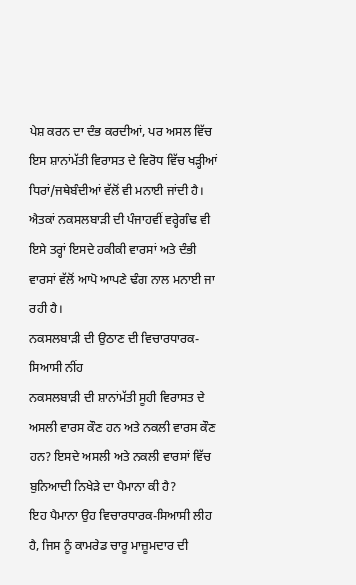ਪੇਸ਼ ਕਰਨ ਦਾ ਦੰਭ ਕਰਦੀਆਂ, ਪਰ ਅਸਲ ਵਿੱਚ ਇਸ ਸ਼ਾਨਾਂਮੱਤੀ ਵਿਰਾਸਤ ਦੇ ਵਿਰੋਧ ਵਿੱਚ ਖੜ੍ਹੀਆਂ ਧਿਰਾਂ/ਜਥੇਬੰਦੀਆਂ ਵੱਲੋਂ ਵੀ ਮਨਾਈ ਜਾਂਦੀ ਹੈ। ਐਤਕਾਂ ਨਕਸਲਬਾੜੀ ਦੀ ਪੰਜਾਹਵੀਂ ਵਰ੍ਹੇਗੰਢ ਵੀ ਇਸੇ ਤਰ੍ਹਾਂ ਇਸਦੇ ਹਕੀਕੀ ਵਾਰਸਾਂ ਅਤੇ ਦੰਭੀ ਵਾਰਸਾਂ ਵੱਲੋਂ ਆਪੋ ਆਪਣੇ ਢੰਗ ਨਾਲ ਮਨਾਈ ਜਾ ਰਹੀ ਹੈ।
ਨਕਸਲਬਾੜੀ ਦੀ ਉਠਾਣ ਦੀ ਵਿਚਾਰਧਾਰਕ-ਸਿਆਸੀ ਨੀਂਹ
ਨਕਸਲਬਾੜੀ ਦੀ ਸ਼ਾਨਾਂਮੱਤੀ ਸੂਹੀ ਵਿਰਾਸਤ ਦੇ ਅਸਲੀ ਵਾਰਸ ਕੌਣ ਹਨ ਅਤੇ ਨਕਲੀ ਵਾਰਸ ਕੌਣ ਹਨ? ਇਸਦੇ ਅਸਲੀ ਅਤੇ ਨਕਲੀ ਵਾਰਸਾਂ ਵਿੱਚ ਬੁਨਿਆਦੀ ਨਿਖੇੜੇ ਦਾ ਪੈਮਾਨਾ ਕੀ ਹੈ?
ਇਹ ਪੈਮਾਨਾ ਉਹ ਵਿਚਾਰਧਾਰਕ-ਸਿਆਸੀ ਲੀਹ ਹੈ, ਜਿਸ ਨੂੰ ਕਾਮਰੇਡ ਚਾਰੂ ਮਾਜ਼ੂਮਦਾਰ ਦੀ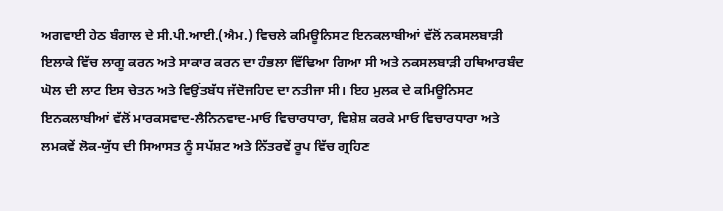ਅਗਵਾਈ ਹੇਠ ਬੰਗਾਲ ਦੇ ਸੀ.ਪੀ.ਆਈ.(ਐਮ.) ਵਿਚਲੇ ਕਮਿਊਨਿਸਟ ਇਨਕਲਾਬੀਆਂ ਵੱਲੋਂ ਨਕਸਲਬਾੜੀ  ਇਲਾਕੇ ਵਿੱਚ ਲਾਗੂ ਕਰਨ ਅਤੇ ਸਾਕਾਰ ਕਰਨ ਦਾ ਹੰਭਲਾ ਵਿੱਢਿਆ ਗਿਆ ਸੀ ਅਤੇ ਨਕਸਲਬਾੜੀ ਹਥਿਆਰਬੰਦ ਘੋਲ ਦੀ ਲਾਟ ਇਸ ਚੇਤਨ ਅਤੇ ਵਿਉਂਤਬੱਧ ਜੱਦੋਜਹਿਦ ਦਾ ਨਤੀਜਾ ਸੀ। ਇਹ ਮੁਲਕ ਦੇ ਕਮਿਊਨਿਸਟ ਇਨਕਲਾਬੀਆਂ ਵੱਲੋਂ ਮਾਰਕਸਵਾਦ-ਲੈਨਿਨਵਾਦ-ਮਾਓ ਵਿਚਾਰਧਾਰਾ, ਵਿਸ਼ੇਸ਼ ਕਰਕੇ ਮਾਓ ਵਿਚਾਰਧਾਰਾ ਅਤੇ ਲਮਕਵੇਂ ਲੋਕ-ਯੁੱਧ ਦੀ ਸਿਆਸਤ ਨੂੰ ਸਪੱਸ਼ਟ ਅਤੇ ਨਿੱਤਰਵੇਂ ਰੂਪ ਵਿੱਚ ਗ੍ਰਹਿਣ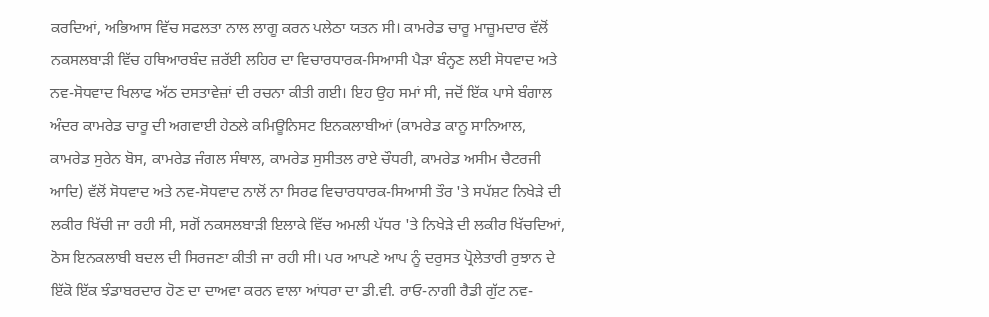ਕਰਦਿਆਂ, ਅਭਿਆਸ ਵਿੱਚ ਸਫਲਤਾ ਨਾਲ ਲਾਗੂ ਕਰਨ ਪਲੇਠਾ ਯਤਨ ਸੀ। ਕਾਮਰੇਡ ਚਾਰੂ ਮਾਜ਼ੂਮਦਾਰ ਵੱਲੋਂ ਨਕਸਲਬਾੜੀ ਵਿੱਚ ਹਥਿਆਰਬੰਦ ਜ਼ਰੱਈ ਲਹਿਰ ਦਾ ਵਿਚਾਰਧਾਰਕ-ਸਿਆਸੀ ਪੈੜਾ ਬੰਨ੍ਹਣ ਲਈ ਸੋਧਵਾਦ ਅਤੇ ਨਵ-ਸੋਧਵਾਦ ਖਿਲਾਫ ਅੱਠ ਦਸਤਾਵੇਜ਼ਾਂ ਦੀ ਰਚਨਾ ਕੀਤੀ ਗਈ। ਇਹ ਉਹ ਸਮਾਂ ਸੀ, ਜਦੋਂ ਇੱਕ ਪਾਸੇ ਬੰਗਾਲ ਅੰਦਰ ਕਾਮਰੇਡ ਚਾਰੂ ਦੀ ਅਗਵਾਈ ਹੇਠਲੇ ਕਮਿਊਨਿਸਟ ਇਨਕਲਾਬੀਆਂ (ਕਾਮਰੇਡ ਕਾਨੂ ਸਾਨਿਆਲ, ਕਾਮਰੇਡ ਸੁਰੇਨ ਬੋਸ, ਕਾਮਰੇਡ ਜੰਗਲ ਸੰਥਾਲ, ਕਾਮਰੇਡ ਸੁਸੀਤਲ ਰਾਏ ਚੌਧਰੀ, ਕਾਮਰੇਡ ਅਸੀਮ ਚੈਟਰਜੀ ਆਦਿ) ਵੱਲੋਂ ਸੋਧਵਾਦ ਅਤੇ ਨਵ-ਸੋਧਵਾਦ ਨਾਲੋਂ ਨਾ ਸਿਰਫ ਵਿਚਾਰਧਾਰਕ-ਸਿਆਸੀ ਤੌਰ 'ਤੇ ਸਪੱਸ਼ਟ ਨਿਖੇੜੇ ਦੀ ਲਕੀਰ ਖਿੱਚੀ ਜਾ ਰਹੀ ਸੀ, ਸਗੋਂ ਨਕਸਲਬਾੜੀ ਇਲਾਕੇ ਵਿੱਚ ਅਮਲੀ ਪੱਧਰ 'ਤੇ ਨਿਖੇੜੇ ਦੀ ਲਕੀਰ ਖਿੱਚਦਿਆਂ, ਠੋਸ ਇਨਕਲਾਬੀ ਬਦਲ ਦੀ ਸਿਰਜਣਾ ਕੀਤੀ ਜਾ ਰਹੀ ਸੀ। ਪਰ ਆਪਣੇ ਆਪ ਨੂੰ ਦਰੁਸਤ ਪ੍ਰੋਲੇਤਾਰੀ ਰੁਝਾਨ ਦੇ ਇੱਕੋ ਇੱਕ ਝੰਡਾਬਰਦਾਰ ਹੋਣ ਦਾ ਦਾਅਵਾ ਕਰਨ ਵਾਲਾ ਆਂਧਰਾ ਦਾ ਡੀ.ਵੀ. ਰਾਓ-ਨਾਗੀ ਰੈਡੀ ਗੁੱਟ ਨਵ-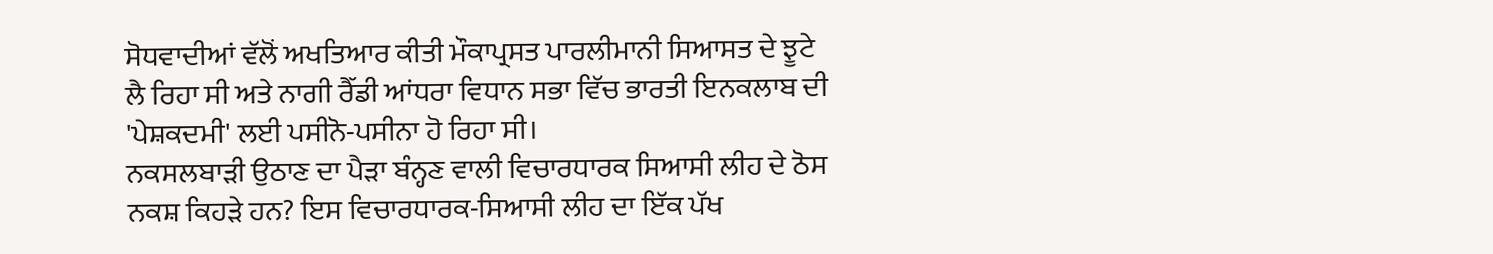ਸੋਧਵਾਦੀਆਂ ਵੱਲੋਂ ਅਖਤਿਆਰ ਕੀਤੀ ਮੌਕਾਪ੍ਰਸਤ ਪਾਰਲੀਮਾਨੀ ਸਿਆਸਤ ਦੇ ਝੂਟੇ ਲੈ ਰਿਹਾ ਸੀ ਅਤੇ ਨਾਗੀ ਰੈੱਡੀ ਆਂਧਰਾ ਵਿਧਾਨ ਸਭਾ ਵਿੱਚ ਭਾਰਤੀ ਇਨਕਲਾਬ ਦੀ 'ਪੇਸ਼ਕਦਮੀ' ਲਈ ਪਸੀਨੋ-ਪਸੀਨਾ ਹੋ ਰਿਹਾ ਸੀ।
ਨਕਸਲਬਾੜੀ ਉਠਾਣ ਦਾ ਪੈੜਾ ਬੰਨ੍ਹਣ ਵਾਲੀ ਵਿਚਾਰਧਾਰਕ ਸਿਆਸੀ ਲੀਹ ਦੇ ਠੋਸ ਨਕਸ਼ ਕਿਹੜੇ ਹਨ? ਇਸ ਵਿਚਾਰਧਾਰਕ-ਸਿਆਸੀ ਲੀਹ ਦਾ ਇੱਕ ਪੱਖ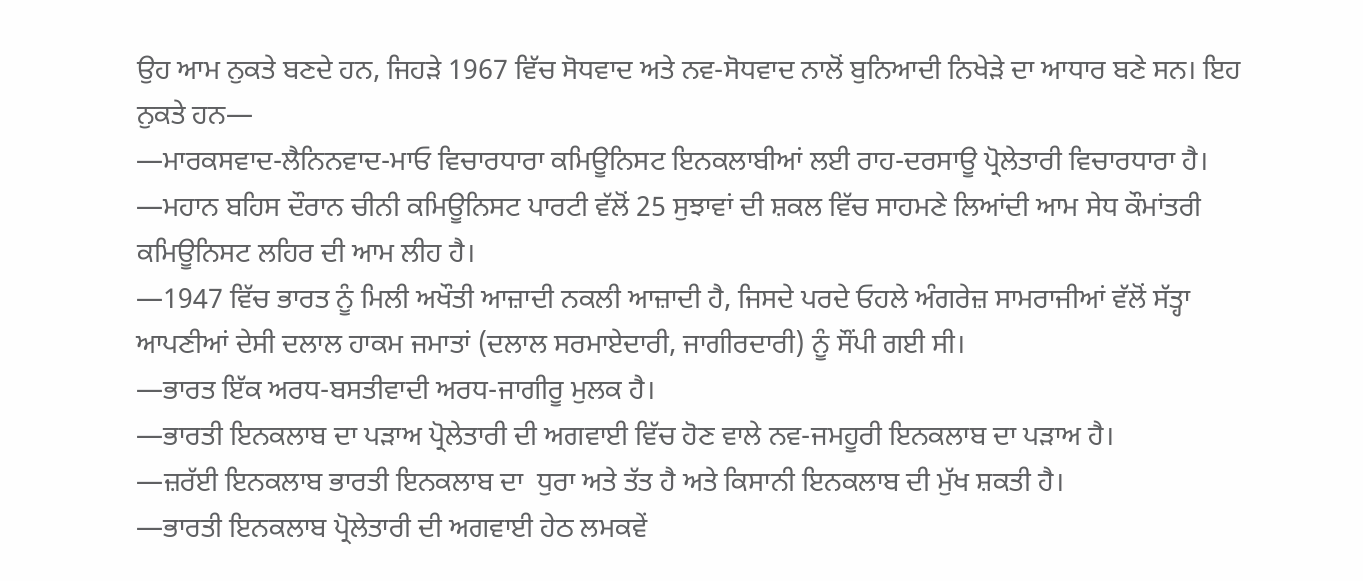ਉਹ ਆਮ ਨੁਕਤੇ ਬਣਦੇ ਹਨ, ਜਿਹੜੇ 1967 ਵਿੱਚ ਸੋਧਵਾਦ ਅਤੇ ਨਵ-ਸੋਧਵਾਦ ਨਾਲੋਂ ਬੁਨਿਆਦੀ ਨਿਖੇੜੇ ਦਾ ਆਧਾਰ ਬਣੇ ਸਨ। ਇਹ ਨੁਕਤੇ ਹਨ—
—ਮਾਰਕਸਵਾਦ-ਲੈਨਿਨਵਾਦ-ਮਾਓ ਵਿਚਾਰਧਾਰਾ ਕਮਿਊਨਿਸਟ ਇਨਕਲਾਬੀਆਂ ਲਈ ਰਾਹ-ਦਰਸਾਊ ਪ੍ਰੋਲੇਤਾਰੀ ਵਿਚਾਰਧਾਰਾ ਹੈ।
—ਮਹਾਨ ਬਹਿਸ ਦੌਰਾਨ ਚੀਨੀ ਕਮਿਊਨਿਸਟ ਪਾਰਟੀ ਵੱਲੋਂ 25 ਸੁਝਾਵਾਂ ਦੀ ਸ਼ਕਲ ਵਿੱਚ ਸਾਹਮਣੇ ਲਿਆਂਦੀ ਆਮ ਸੇਧ ਕੌਮਾਂਤਰੀ ਕਮਿਊਨਿਸਟ ਲਹਿਰ ਦੀ ਆਮ ਲੀਹ ਹੈ।
—1947 ਵਿੱਚ ਭਾਰਤ ਨੂੰ ਮਿਲੀ ਅਖੌਤੀ ਆਜ਼ਾਦੀ ਨਕਲੀ ਆਜ਼ਾਦੀ ਹੈ, ਜਿਸਦੇ ਪਰਦੇ ਓਹਲੇ ਅੰਗਰੇਜ਼ ਸਾਮਰਾਜੀਆਂ ਵੱਲੋਂ ਸੱਤ੍ਹਾ ਆਪਣੀਆਂ ਦੇਸੀ ਦਲਾਲ ਹਾਕਮ ਜਮਾਤਾਂ (ਦਲਾਲ ਸਰਮਾਏਦਾਰੀ, ਜਾਗੀਰਦਾਰੀ) ਨੂੰ ਸੌਂਪੀ ਗਈ ਸੀ।
—ਭਾਰਤ ਇੱਕ ਅਰਧ-ਬਸਤੀਵਾਦੀ ਅਰਧ-ਜਾਗੀਰੂ ਮੁਲਕ ਹੈ।
—ਭਾਰਤੀ ਇਨਕਲਾਬ ਦਾ ਪੜਾਅ ਪ੍ਰੋਲੇਤਾਰੀ ਦੀ ਅਗਵਾਈ ਵਿੱਚ ਹੋਣ ਵਾਲੇ ਨਵ-ਜਮਹੂਰੀ ਇਨਕਲਾਬ ਦਾ ਪੜਾਅ ਹੈ।
—ਜ਼ਰੱਈ ਇਨਕਲਾਬ ਭਾਰਤੀ ਇਨਕਲਾਬ ਦਾ  ਧੁਰਾ ਅਤੇ ਤੱਤ ਹੈ ਅਤੇ ਕਿਸਾਨੀ ਇਨਕਲਾਬ ਦੀ ਮੁੱਖ ਸ਼ਕਤੀ ਹੈ।
—ਭਾਰਤੀ ਇਨਕਲਾਬ ਪ੍ਰੋਲੇਤਾਰੀ ਦੀ ਅਗਵਾਈ ਹੇਠ ਲਮਕਵੇਂ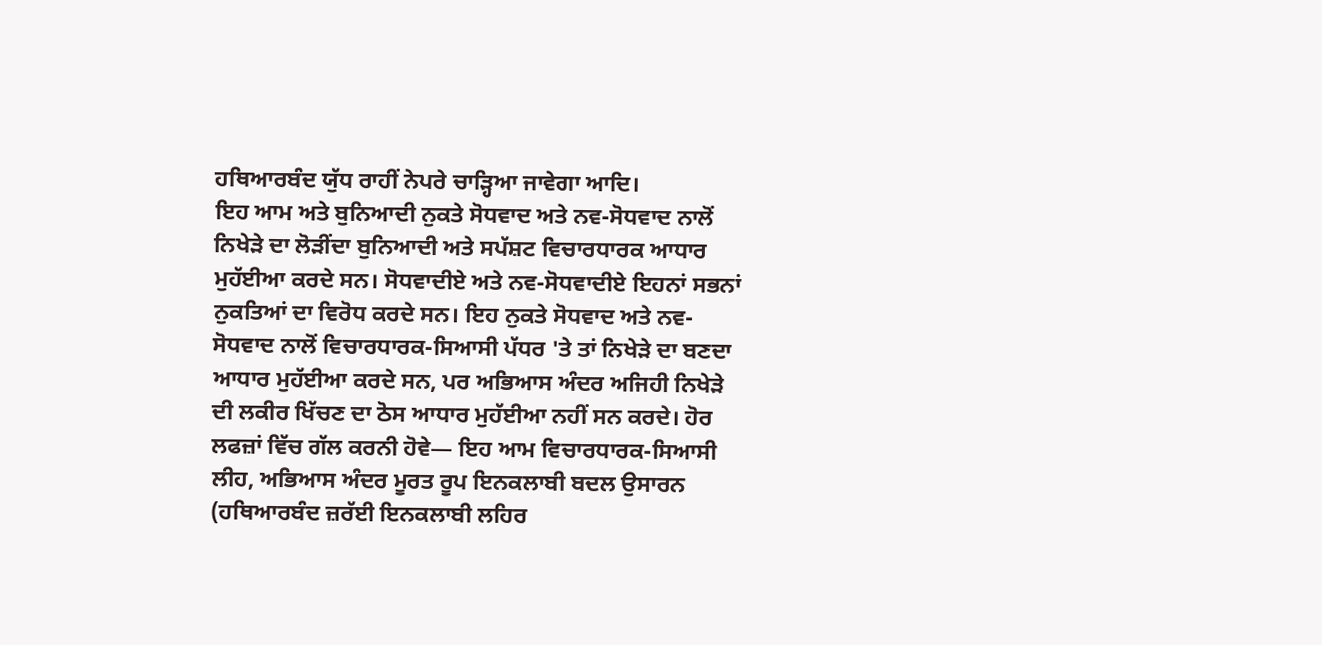ਹਥਿਆਰਬੰਦ ਯੁੱਧ ਰਾਹੀਂ ਨੇਪਰੇ ਚਾੜ੍ਹਿਆ ਜਾਵੇਗਾ ਆਦਿ।
ਇਹ ਆਮ ਅਤੇ ਬੁਨਿਆਦੀ ਨੁਕਤੇ ਸੋਧਵਾਦ ਅਤੇ ਨਵ-ਸੋਧਵਾਦ ਨਾਲੋਂ ਨਿਖੇੜੇ ਦਾ ਲੋੜੀਂਦਾ ਬੁਨਿਆਦੀ ਅਤੇ ਸਪੱਸ਼ਟ ਵਿਚਾਰਧਾਰਕ ਆਧਾਰ ਮੁਹੱਈਆ ਕਰਦੇ ਸਨ। ਸੋਧਵਾਦੀਏ ਅਤੇ ਨਵ-ਸੋਧਵਾਦੀਏ ਇਹਨਾਂ ਸਭਨਾਂ ਨੁਕਤਿਆਂ ਦਾ ਵਿਰੋਧ ਕਰਦੇ ਸਨ। ਇਹ ਨੁਕਤੇ ਸੋਧਵਾਦ ਅਤੇ ਨਵ-ਸੋਧਵਾਦ ਨਾਲੋਂ ਵਿਚਾਰਧਾਰਕ-ਸਿਆਸੀ ਪੱਧਰ 'ਤੇ ਤਾਂ ਨਿਖੇੜੇ ਦਾ ਬਣਦਾ ਆਧਾਰ ਮੁਹੱਈਆ ਕਰਦੇ ਸਨ, ਪਰ ਅਭਿਆਸ ਅੰਦਰ ਅਜਿਹੀ ਨਿਖੇੜੇ ਦੀ ਲਕੀਰ ਖਿੱਚਣ ਦਾ ਠੋਸ ਆਧਾਰ ਮੁਹੱਈਆ ਨਹੀਂ ਸਨ ਕਰਦੇ। ਹੋਰ ਲਫਜ਼ਾਂ ਵਿੱਚ ਗੱਲ ਕਰਨੀ ਹੋਵੇ— ਇਹ ਆਮ ਵਿਚਾਰਧਾਰਕ-ਸਿਆਸੀ ਲੀਹ, ਅਭਿਆਸ ਅੰਦਰ ਮੂਰਤ ਰੂਪ ਇਨਕਲਾਬੀ ਬਦਲ ਉਸਾਰਨ (ਹਥਿਆਰਬੰਦ ਜ਼ਰੱਈ ਇਨਕਲਾਬੀ ਲਹਿਰ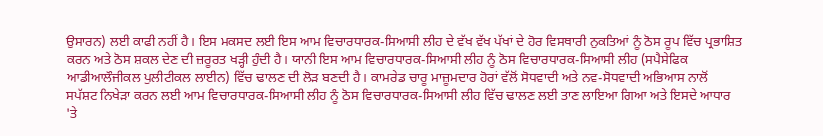ਉਸਾਰਨ) ਲਈ ਕਾਫੀ ਨਹੀਂ ਹੈ। ਇਸ ਮਕਸਦ ਲਈ ਇਸ ਆਮ ਵਿਚਾਰਧਾਰਕ-ਸਿਆਸੀ ਲੀਹ ਦੇ ਵੱਖ ਵੱਖ ਪੱਖਾਂ ਦੇ ਹੋਰ ਵਿਸਥਾਰੀ ਨੁਕਤਿਆਂ ਨੂੰ ਠੋਸ ਰੂਪ ਵਿੱਚ ਪ੍ਰਭਾਸ਼ਿਤ ਕਰਨ ਅਤੇ ਠੋਸ ਸ਼ਕਲ ਦੇਣ ਦੀ ਜ਼ਰੂਰਤ ਖੜ੍ਹੀ ਹੁੰਦੀ ਹੈ। ਯਾਨੀ ਇਸ ਆਮ ਵਿਚਾਰਧਾਰਕ-ਸਿਆਸੀ ਲੀਹ ਨੂੰ ਠੋਸ ਵਿਚਾਰਧਾਰਕ-ਸਿਆਸੀ ਲੀਹ (ਸਪੈਸੇਫਿਕ ਆਡੀਆਲੌਜੀਕਲ ਪੁਲੀਟੀਕਲ ਲਾਈਨ) ਵਿੱਚ ਢਾਲਣ ਦੀ ਲੋੜ ਬਣਦੀ ਹੈ। ਕਾਮਰੇਡ ਚਾਰੂ ਮਾਜ਼ੂਮਦਾਰ ਹੋਰਾਂ ਵੱਲੋਂ ਸੋਧਵਾਦੀ ਅਤੇ ਨਵ-ਸੋਧਵਾਦੀ ਅਭਿਆਸ ਨਾਲੋਂ ਸਪੱਸ਼ਟ ਨਿਖੇੜਾ ਕਰਨ ਲਈ ਆਮ ਵਿਚਾਰਧਾਰਕ-ਸਿਆਸੀ ਲੀਹ ਨੂੰ ਠੋਸ ਵਿਚਾਰਧਾਰਕ-ਸਿਆਸੀ ਲੀਹ ਵਿੱਚ ਢਾਲਣ ਲਈ ਤਾਣ ਲਾਇਆ ਗਿਆ ਅਤੇ ਇਸਦੇ ਆਧਾਰ 'ਤੇ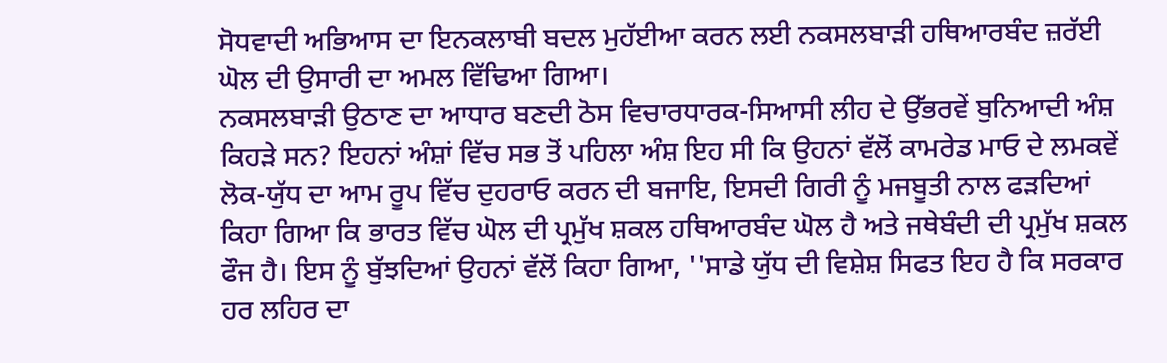ਸੋਧਵਾਦੀ ਅਭਿਆਸ ਦਾ ਇਨਕਲਾਬੀ ਬਦਲ ਮੁਹੱਈਆ ਕਰਨ ਲਈ ਨਕਸਲਬਾੜੀ ਹਥਿਆਰਬੰਦ ਜ਼ਰੱਈ ਘੋਲ ਦੀ ਉਸਾਰੀ ਦਾ ਅਮਲ ਵਿੱਢਿਆ ਗਿਆ।
ਨਕਸਲਬਾੜੀ ਉਠਾਣ ਦਾ ਆਧਾਰ ਬਣਦੀ ਠੋਸ ਵਿਚਾਰਧਾਰਕ-ਸਿਆਸੀ ਲੀਹ ਦੇ ਉੱਭਰਵੇਂ ਬੁਨਿਆਦੀ ਅੰਸ਼ ਕਿਹੜੇ ਸਨ? ਇਹਨਾਂ ਅੰਸ਼ਾਂ ਵਿੱਚ ਸਭ ਤੋਂ ਪਹਿਲਾ ਅੰਸ਼ ਇਹ ਸੀ ਕਿ ਉਹਨਾਂ ਵੱਲੋਂ ਕਾਮਰੇਡ ਮਾਓ ਦੇ ਲਮਕਵੇਂ ਲੋਕ-ਯੁੱਧ ਦਾ ਆਮ ਰੂਪ ਵਿੱਚ ਦੁਹਰਾਓ ਕਰਨ ਦੀ ਬਜਾਇ, ਇਸਦੀ ਗਿਰੀ ਨੂੰ ਮਜਬੂਤੀ ਨਾਲ ਫੜਦਿਆਂ ਕਿਹਾ ਗਿਆ ਕਿ ਭਾਰਤ ਵਿੱਚ ਘੋਲ ਦੀ ਪ੍ਰਮੁੱਖ ਸ਼ਕਲ ਹਥਿਆਰਬੰਦ ਘੋਲ ਹੈ ਅਤੇ ਜਥੇਬੰਦੀ ਦੀ ਪ੍ਰਮੁੱਖ ਸ਼ਕਲ ਫੌਜ ਹੈ। ਇਸ ਨੂੰ ਬੁੱਝਦਿਆਂ ਉਹਨਾਂ ਵੱਲੋਂ ਕਿਹਾ ਗਿਆ, ''ਸਾਡੇ ਯੁੱਧ ਦੀ ਵਿਸ਼ੇਸ਼ ਸਿਫਤ ਇਹ ਹੈ ਕਿ ਸਰਕਾਰ ਹਰ ਲਹਿਰ ਦਾ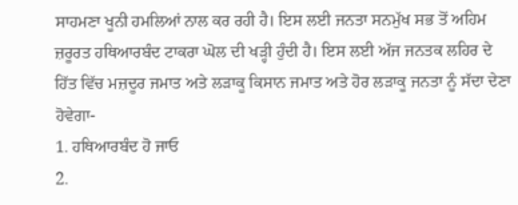ਸਾਹਮਣਾ ਖੂਨੀ ਹਮਲਿਆਂ ਨਾਲ ਕਰ ਰਹੀ ਹੈ। ਇਸ ਲਈ ਜਨਤਾ ਸਨਮੁੱਖ ਸਭ ਤੋਂ ਅਹਿਮ ਜ਼ਰੂਰਤ ਹਥਿਆਰਬੰਦ ਟਾਕਰਾ ਘੋਲ ਦੀ ਖੜ੍ਹੀ ਹੁੰਦੀ ਹੈ। ਇਸ ਲਈ ਅੱਜ ਜਨਤਕ ਲਹਿਰ ਦੇ ਹਿੱਤ ਵਿੱਚ ਮਜ਼ਦੂਰ ਜਮਾਤ ਅਤੇ ਲੜਾਕੂ ਕਿਸਾਨ ਜਮਾਤ ਅਤੇ ਹੋਰ ਲੜਾਕੂ ਜਨਤਾ ਨੂੰ ਸੱਦਾ ਦੇਣਾ ਹੋਵੇਗਾ-
1. ਹਥਿਆਰਬੰਦ ਹੋ ਜਾਓ
2.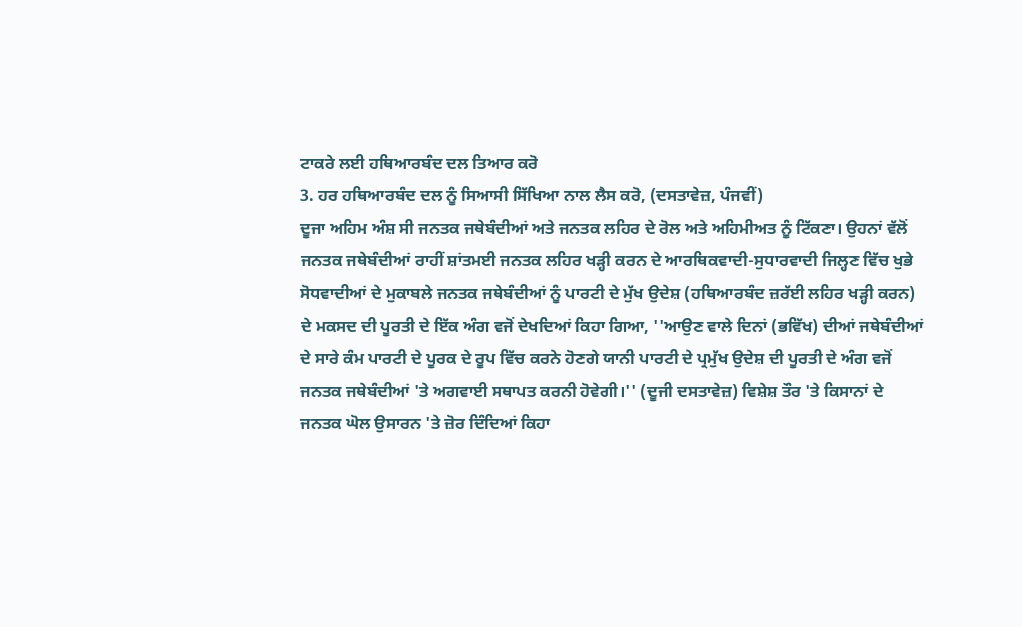ਟਾਕਰੇ ਲਈ ਹਥਿਆਰਬੰਦ ਦਲ ਤਿਆਰ ਕਰੋ
3. ਹਰ ਹਥਿਆਰਬੰਦ ਦਲ ਨੂੰ ਸਿਆਸੀ ਸਿੱਖਿਆ ਨਾਲ ਲੈਸ ਕਰੋ, (ਦਸਤਾਵੇਜ਼, ਪੰਜਵੀਂ)
ਦੂਜਾ ਅਹਿਮ ਅੰਸ਼ ਸੀ ਜਨਤਕ ਜਥੇਬੰਦੀਆਂ ਅਤੇ ਜਨਤਕ ਲਹਿਰ ਦੇ ਰੋਲ ਅਤੇ ਅਹਿਮੀਅਤ ਨੂੰ ਟਿੱਕਣਾ। ਉਹਨਾਂ ਵੱਲੋਂ ਜਨਤਕ ਜਥੇਬੰਦੀਆਂ ਰਾਹੀਂ ਸ਼ਾਂਤਮਈ ਜਨਤਕ ਲਹਿਰ ਖੜ੍ਹੀ ਕਰਨ ਦੇ ਆਰਥਿਕਵਾਦੀ-ਸੁਧਾਰਵਾਦੀ ਜਿਲ੍ਹਣ ਵਿੱਚ ਖੁਭੇ ਸੋਧਵਾਦੀਆਂ ਦੇ ਮੁਕਾਬਲੇ ਜਨਤਕ ਜਥੇਬੰਦੀਆਂ ਨੂੰ ਪਾਰਟੀ ਦੇ ਮੁੱਖ ਉਦੇਸ਼ (ਹਥਿਆਰਬੰਦ ਜ਼ਰੱਈ ਲਹਿਰ ਖੜ੍ਹੀ ਕਰਨ) ਦੇ ਮਕਸਦ ਦੀ ਪੂਰਤੀ ਦੇ ਇੱਕ ਅੰਗ ਵਜੋਂ ਦੇਖਦਿਆਂ ਕਿਹਾ ਗਿਆ, ''ਆਉਣ ਵਾਲੇ ਦਿਨਾਂ (ਭਵਿੱਖ) ਦੀਆਂ ਜਥੇਬੰਦੀਆਂ ਦੇ ਸਾਰੇ ਕੰਮ ਪਾਰਟੀ ਦੇ ਪੂਰਕ ਦੇ ਰੂਪ ਵਿੱਚ ਕਰਨੇ ਹੋਣਗੇ ਯਾਨੀ ਪਾਰਟੀ ਦੇ ਪ੍ਰਮੁੱਖ ਉਦੇਸ਼ ਦੀ ਪੂਰਤੀ ਦੇ ਅੰਗ ਵਜੋਂ ਜਨਤਕ ਜਥੇਬੰਦੀਆਂ 'ਤੇ ਅਗਵਾਈ ਸਥਾਪਤ ਕਰਨੀ ਹੋਵੇਗੀ।'' (ਦੂਜੀ ਦਸਤਾਵੇਜ਼) ਵਿਸ਼ੇਸ਼ ਤੌਰ 'ਤੇ ਕਿਸਾਨਾਂ ਦੇ ਜਨਤਕ ਘੋਲ ਉਸਾਰਨ 'ਤੇ ਜ਼ੋਰ ਦਿੰਦਿਆਂ ਕਿਹਾ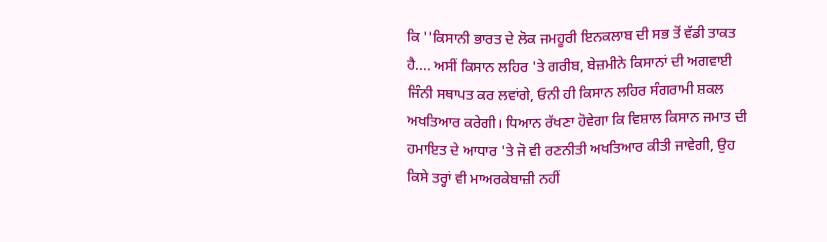ਕਿ ''ਕਿਸਾਨੀ ਭਾਰਤ ਦੇ ਲੋਕ ਜਮਹੂਰੀ ਇਨਕਲਾਬ ਦੀ ਸਭ ਤੋਂ ਵੱਡੀ ਤਾਕਤ ਹੈ.... ਅਸੀਂ ਕਿਸਾਨ ਲਹਿਰ 'ਤੇ ਗਰੀਬ, ਬੇਜ਼ਮੀਨੇ ਕਿਸਾਨਾਂ ਦੀ ਅਗਵਾਈ ਜਿੰਨੀ ਸਥਾਪਤ ਕਰ ਲਵਾਂਗੇ, ਓਨੀ ਹੀ ਕਿਸਾਨ ਲਹਿਰ ਸੰਗਰਾਮੀ ਸ਼ਕਲ ਅਖਤਿਆਰ ਕਰੇਗੀ। ਧਿਆਨ ਰੱਖਣਾ ਹੋਵੇਗਾ ਕਿ ਵਿਸ਼ਾਲ ਕਿਸਾਨ ਜਮਾਤ ਦੀ ਹਮਾਇਤ ਦੇ ਆਧਾਰ 'ਤੇ ਜੋ ਵੀ ਰਣਨੀਤੀ ਅਖਤਿਆਰ ਕੀਤੀ ਜਾਵੇਗੀ, ਉਹ ਕਿਸੇ ਤਰ੍ਹਾਂ ਵੀ ਮਾਅਰਕੇਬਾਜ਼ੀ ਨਹੀਂ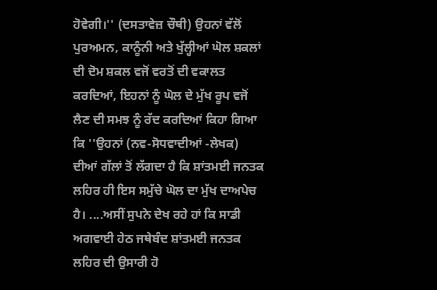ਹੋਵੇਗੀ।'' (ਦਸਤਾਵੇਜ਼ ਚੌਥੀ) ਉਹਨਾਂ ਵੱਲੋਂ ਪੁਰਅਮਨ, ਕਾਨੂੰਨੀ ਅਤੇ ਖੁੱਲ੍ਹੀਆਂ ਘੋਲ ਸ਼ਕਲਾਂ ਦੀ ਦੋਮ ਸ਼ਕਲ ਵਜੋਂ ਵਰਤੋਂ ਦੀ ਵਕਾਲਤ ਕਰਦਿਆਂ, ਇਹਨਾਂ ਨੂੰ ਘੋਲ ਦੇ ਮੁੱਖ ਰੂਪ ਵਜੋਂ ਲੈਣ ਦੀ ਸਮਝ ਨੂੰ ਰੱਦ ਕਰਦਿਆਂ ਕਿਹਾ ਗਿਆ ਕਿ ''ਉਹਨਾਂ (ਨਵ-ਸੋਧਵਾਦੀਆਂ -ਲੇਖਕ) ਦੀਆਂ ਗੱਲਾਂ ਤੋਂ ਲੱਗਦਾ ਹੈ ਕਿ ਸ਼ਾਂਤਮਈ ਜਨਤਕ ਲਹਿਰ ਹੀ ਇਸ ਸਮੁੱਚੇ ਘੋਲ ਦਾ ਮੁੱਖ ਦਾਅਪੇਚ ਹੈ। ....ਅਸੀਂ ਸੁਪਨੇ ਦੇਖ ਰਹੇ ਹਾਂ ਕਿ ਸਾਡੀ ਅਗਵਾਈ ਹੇਠ ਜਥੇਬੰਦ ਸ਼ਾਂਤਮਈ ਜਨਤਕ ਲਹਿਰ ਦੀ ਉਸਾਰੀ ਹੋ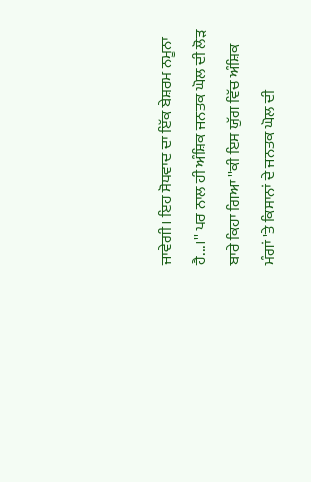ਜਾਵੇਗੀ। ਇਹ ਸੋਧਵਾਦ ਦਾ ਇੱਕ ਬੇਸ਼ਰਮ ਨਮੂਨਾ ਹੈ...।'' ਪਰ ਨਾਲ ਹੀ ਅੰਸ਼ਿਕ ਜਨਤਕ ਘੋਲ ਦੀ ਲੋੜ ਬਾਰੇ ਕਿਹਾ ਗਿਆ ''ਕੀ ਇਸ ਯੁੱਗ ਵਿੱਚ ਅੰਸ਼ਿਕ ਮੰਗਾਂ 'ਤੇ ਕਿਸਾਨਾਂ ਦੇ ਜਨਤਕ ਘੋਲ ਦੀ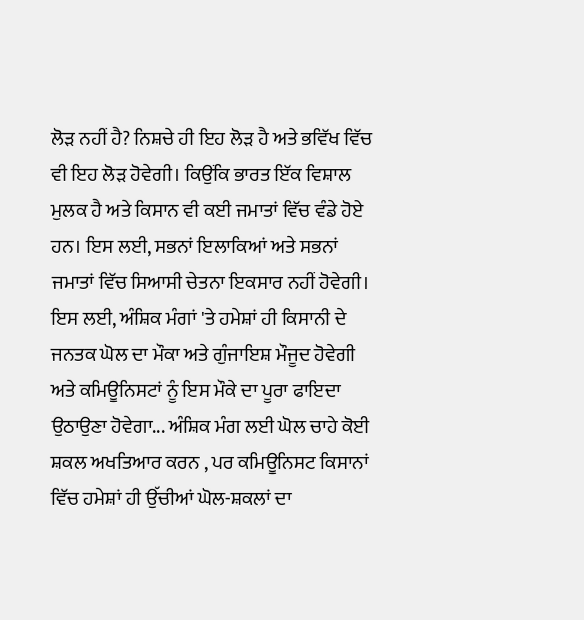ਲੋੜ ਨਹੀਂ ਹੈ? ਨਿਸ਼ਚੇ ਹੀ ਇਹ ਲੋੜ ਹੈ ਅਤੇ ਭਵਿੱਖ ਵਿੱਚ ਵੀ ਇਹ ਲੋੜ ਹੋਵੇਗੀ। ਕਿਉਂਕਿ ਭਾਰਤ ਇੱਕ ਵਿਸ਼ਾਲ ਮੁਲਕ ਹੈ ਅਤੇ ਕਿਸਾਨ ਵੀ ਕਈ ਜਮਾਤਾਂ ਵਿੱਚ ਵੰਡੇ ਹੋਏ ਹਨ। ਇਸ ਲਈ, ਸਭਨਾਂ ਇਲਾਕਿਆਂ ਅਤੇ ਸਭਨਾਂ ਜਮਾਤਾਂ ਵਿੱਚ ਸਿਆਸੀ ਚੇਤਨਾ ਇਕਸਾਰ ਨਹੀਂ ਹੋਵੇਗੀ। ਇਸ ਲਈ, ਅੰਸ਼ਿਕ ਮੰਗਾਂ 'ਤੇ ਹਮੇਸ਼ਾਂ ਹੀ ਕਿਸਾਨੀ ਦੇ ਜਨਤਕ ਘੋਲ ਦਾ ਮੌਕਾ ਅਤੇ ਗੁੰਜਾਇਸ਼ ਮੌਜੂਦ ਹੋਵੇਗੀ ਅਤੇ ਕਮਿਊਨਿਸਟਾਂ ਨੂੰ ਇਸ ਮੌਕੇ ਦਾ ਪੂਰਾ ਫਾਇਦਾ ਉਠਾਉਣਾ ਹੋਵੇਗਾ... ਅੰਸ਼ਿਕ ਮੰਗ ਲਈ ਘੋਲ ਚਾਹੇ ਕੋਈ ਸ਼ਕਲ ਅਖਤਿਆਰ ਕਰਨ , ਪਰ ਕਮਿਊਨਿਸਟ ਕਿਸਾਨਾਂ ਵਿੱਚ ਹਮੇਸ਼ਾਂ ਹੀ ਉੱਚੀਆਂ ਘੋਲ-ਸ਼ਕਲਾਂ ਦਾ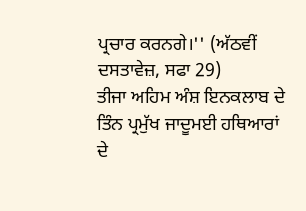ਪ੍ਰਚਾਰ ਕਰਨਗੇ।'' (ਅੱਠਵੀਂ ਦਸਤਾਵੇਜ਼, ਸਫਾ 29)
ਤੀਜਾ ਅਹਿਮ ਅੰਸ਼ ਇਨਕਲਾਬ ਦੇ ਤਿੰਨ ਪ੍ਰਮੁੱਖ ਜਾਦੂਮਈ ਹਥਿਆਰਾਂ ਦੇ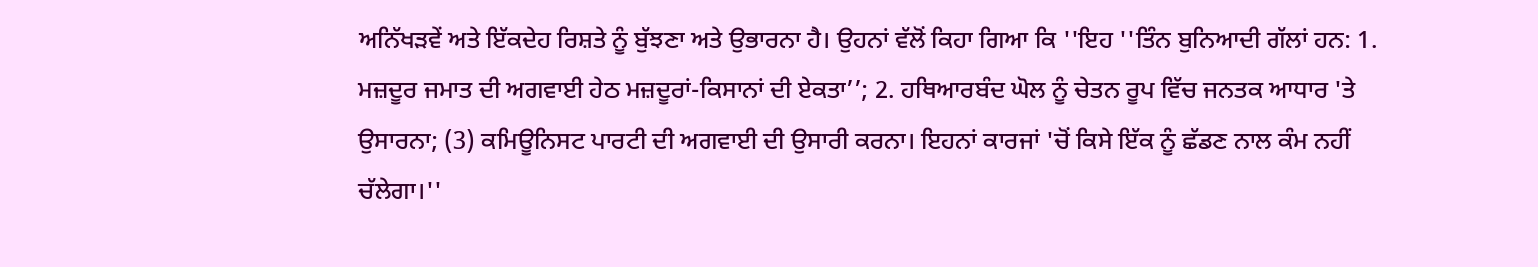ਅਨਿੱਖੜਵੇਂ ਅਤੇ ਇੱਕਦੇਹ ਰਿਸ਼ਤੇ ਨੂੰ ਬੁੱਝਣਾ ਅਤੇ ਉਭਾਰਨਾ ਹੈ। ਉਹਨਾਂ ਵੱਲੋਂ ਕਿਹਾ ਗਿਆ ਕਿ ''ਇਹ ''ਤਿੰਨ ਬੁਨਿਆਦੀ ਗੱਲਾਂ ਹਨ: 1. ਮਜ਼ਦੂਰ ਜਮਾਤ ਦੀ ਅਗਵਾਈ ਹੇਠ ਮਜ਼ਦੂਰਾਂ-ਕਿਸਾਨਾਂ ਦੀ ਏਕਤਾ’’; 2. ਹਥਿਆਰਬੰਦ ਘੋਲ ਨੂੰ ਚੇਤਨ ਰੂਪ ਵਿੱਚ ਜਨਤਕ ਆਧਾਰ 'ਤੇ ਉਸਾਰਨਾ; (3) ਕਮਿਊਨਿਸਟ ਪਾਰਟੀ ਦੀ ਅਗਵਾਈ ਦੀ ਉਸਾਰੀ ਕਰਨਾ। ਇਹਨਾਂ ਕਾਰਜਾਂ 'ਚੋਂ ਕਿਸੇ ਇੱਕ ਨੂੰ ਛੱਡਣ ਨਾਲ ਕੰਮ ਨਹੀਂ ਚੱਲੇਗਾ।''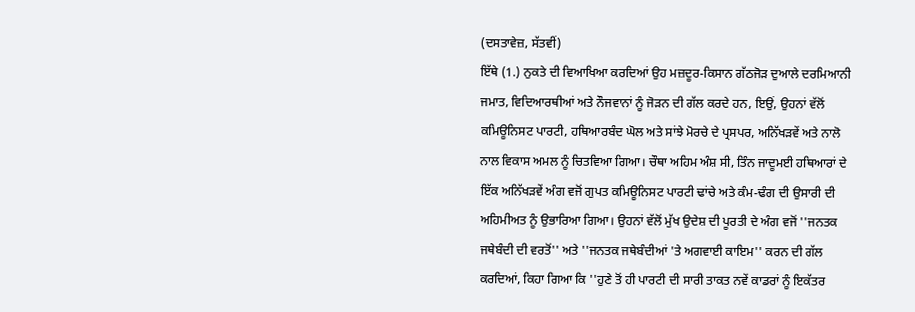(ਦਸਤਾਵੇਜ਼, ਸੱਤਵੀਂ)
ਇੱਥੇ (1.) ਨੁਕਤੇ ਦੀ ਵਿਆਖਿਆ ਕਰਦਿਆਂ ਉਹ ਮਜ਼ਦੂਰ-ਕਿਸਾਨ ਗੱਠਜੋੜ ਦੁਆਲੇ ਦਰਮਿਆਨੀ ਜਮਾਤ, ਵਿਦਿਆਰਥੀਆਂ ਅਤੇ ਨੌਜਵਾਨਾਂ ਨੂੰ ਜੋੜਨ ਦੀ ਗੱਲ ਕਰਦੇ ਹਨ, ਇਉਂ, ਉਹਨਾਂ ਵੱਲੋਂ ਕਮਿਊਨਿਸਟ ਪਾਰਟੀ, ਹਥਿਆਰਬੰਦ ਘੋਲ ਅਤੇ ਸਾਂਝੇ ਮੋਰਚੇ ਦੇ ਪ੍ਰਸਪਰ, ਅਨਿੱਖੜਵੇਂ ਅਤੇ ਨਾਲੋ ਨਾਲ ਵਿਕਾਸ ਅਮਲ ਨੂੰ ਚਿਤਵਿਆ ਗਿਆ। ਚੌਥਾ ਅਹਿਮ ਅੰਸ਼ ਸੀ, ਤਿੰਨ ਜਾਦੂਮਈ ਹਥਿਆਰਾਂ ਦੇ ਇੱਕ ਅਨਿੱਖੜਵੇਂ ਅੰਗ ਵਜੋਂ ਗੁਪਤ ਕਮਿਊਨਿਸਟ ਪਾਰਟੀ ਢਾਂਚੇ ਅਤੇ ਕੰਮ-ਢੰਗ ਦੀ ਉਸਾਰੀ ਦੀ ਅਹਿਮੀਅਤ ਨੂੰ ਉਭਾਰਿਆ ਗਿਆ। ਉਹਨਾਂ ਵੱਲੋਂ ਮੁੱਖ ਉਦੇਸ਼ ਦੀ ਪੂਰਤੀ ਦੇ ਅੰਗ ਵਜੋਂ ''ਜਨਤਕ ਜਥੇਬੰਦੀ ਦੀ ਵਰਤੋਂ'' ਅਤੇ ''ਜਨਤਕ ਜਥੇਬੰਦੀਆਂ 'ਤੇ ਅਗਵਾਈ ਕਾਇਮ'' ਕਰਨ ਦੀ ਗੱਲ ਕਰਦਿਆਂ, ਕਿਹਾ ਗਿਆ ਕਿ ''ਹੁਣੇ ਤੋਂ ਹੀ ਪਾਰਟੀ ਦੀ ਸਾਰੀ ਤਾਕਤ ਨਵੇਂ ਕਾਡਰਾਂ ਨੂੰ ਇਕੱਤਰ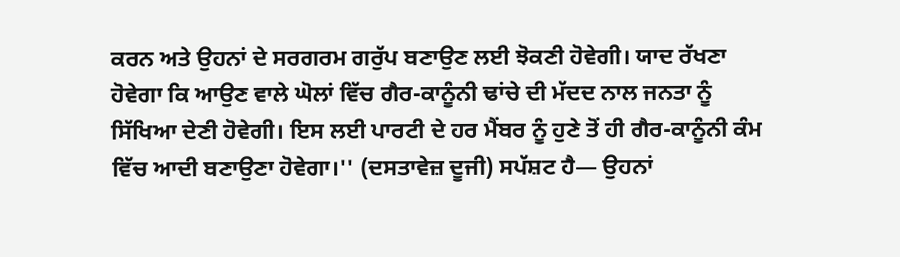ਕਰਨ ਅਤੇ ਉਹਨਾਂ ਦੇ ਸਰਗਰਮ ਗਰੁੱਪ ਬਣਾਉਣ ਲਈ ਝੋਕਣੀ ਹੋਵੇਗੀ। ਯਾਦ ਰੱਖਣਾ ਹੋਵੇਗਾ ਕਿ ਆਉਣ ਵਾਲੇ ਘੋਲਾਂ ਵਿੱਚ ਗੈਰ-ਕਾਨੂੰਨੀ ਢਾਂਚੇ ਦੀ ਮੱਦਦ ਨਾਲ ਜਨਤਾ ਨੂੰ ਸਿੱਖਿਆ ਦੇਣੀ ਹੋਵੇਗੀ। ਇਸ ਲਈ ਪਾਰਟੀ ਦੇ ਹਰ ਮੈਂਬਰ ਨੂੰ ਹੁਣੇ ਤੋਂ ਹੀ ਗੈਰ-ਕਾਨੂੰਨੀ ਕੰਮ ਵਿੱਚ ਆਦੀ ਬਣਾਉਣਾ ਹੋਵੇਗਾ।'' (ਦਸਤਾਵੇਜ਼ ਦੂਜੀ) ਸਪੱਸ਼ਟ ਹੈ— ਉਹਨਾਂ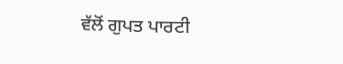ਵੱਲੋਂ ਗੁਪਤ ਪਾਰਟੀ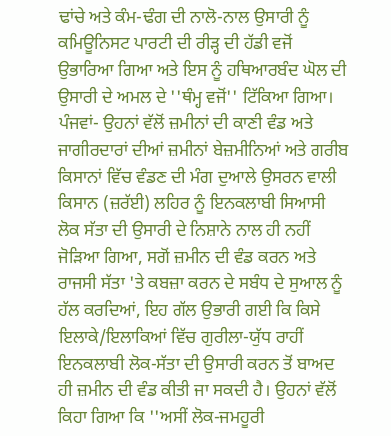ਢਾਂਚੇ ਅਤੇ ਕੰਮ-ਢੰਗ ਦੀ ਨਾਲੋ-ਨਾਲ ਉਸਾਰੀ ਨੂੰ ਕਮਿਊਨਿਸਟ ਪਾਰਟੀ ਦੀ ਰੀੜ੍ਹ ਦੀ ਹੱਡੀ ਵਜੋਂ ਉਭਾਰਿਆ ਗਿਆ ਅਤੇ ਇਸ ਨੂੰ ਹਥਿਆਰਬੰਦ ਘੋਲ ਦੀ ਉਸਾਰੀ ਦੇ ਅਮਲ ਦੇ ''ਥੰਮ੍ਹ ਵਜੋਂ'' ਟਿੱਕਿਆ ਗਿਆ।
ਪੰਜਵਾਂ- ਉਹਨਾਂ ਵੱਲੋਂ ਜ਼ਮੀਨਾਂ ਦੀ ਕਾਣੀ ਵੰਡ ਅਤੇ ਜਾਗੀਰਦਾਰਾਂ ਦੀਆਂ ਜ਼ਮੀਨਾਂ ਬੇਜ਼ਮੀਨਿਆਂ ਅਤੇ ਗਰੀਬ ਕਿਸਾਨਾਂ ਵਿੱਚ ਵੰਡਣ ਦੀ ਮੰਗ ਦੁਆਲੇ ਉਸਰਨ ਵਾਲੀ ਕਿਸਾਨ (ਜ਼ਰੱਈ) ਲਹਿਰ ਨੂੰ ਇਨਕਲਾਬੀ ਸਿਆਸੀ ਲੋਕ ਸੱਤਾ ਦੀ ਉਸਾਰੀ ਦੇ ਨਿਸ਼ਾਨੇ ਨਾਲ ਹੀ ਨਹੀਂ ਜੋੜਿਆ ਗਿਆ, ਸਗੋਂ ਜ਼ਮੀਨ ਦੀ ਵੰਡ ਕਰਨ ਅਤੇ ਰਾਜਸੀ ਸੱਤਾ 'ਤੇ ਕਬਜ਼ਾ ਕਰਨ ਦੇ ਸਬੰਧ ਦੇ ਸੁਆਲ ਨੂੰ ਹੱਲ ਕਰਦਿਆਂ, ਇਹ ਗੱਲ ਉਭਾਰੀ ਗਈ ਕਿ ਕਿਸੇ ਇਲਾਕੇ/ਇਲਾਕਿਆਂ ਵਿੱਚ ਗੁਰੀਲਾ-ਯੁੱਧ ਰਾਹੀਂ ਇਨਕਲਾਬੀ ਲੋਕ-ਸੱਤਾ ਦੀ ਉਸਾਰੀ ਕਰਨ ਤੋਂ ਬਾਅਦ ਹੀ ਜ਼ਮੀਨ ਦੀ ਵੰਡ ਕੀਤੀ ਜਾ ਸਕਦੀ ਹੈ। ਉਹਨਾਂ ਵੱਲੋਂ ਕਿਹਾ ਗਿਆ ਕਿ ''ਅਸੀਂ ਲੋਕ-ਜਮਹੂਰੀ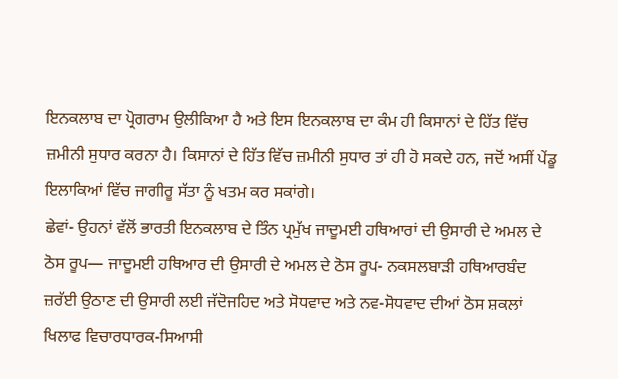ਇਨਕਲਾਬ ਦਾ ਪ੍ਰੋਗਰਾਮ ਉਲੀਕਿਆ ਹੈ ਅਤੇ ਇਸ ਇਨਕਲਾਬ ਦਾ ਕੰਮ ਹੀ ਕਿਸਾਨਾਂ ਦੇ ਹਿੱਤ ਵਿੱਚ ਜ਼ਮੀਨੀ ਸੁਧਾਰ ਕਰਨਾ ਹੈ। ਕਿਸਾਨਾਂ ਦੇ ਹਿੱਤ ਵਿੱਚ ਜ਼ਮੀਨੀ ਸੁਧਾਰ ਤਾਂ ਹੀ ਹੋ ਸਕਦੇ ਹਨ, ਜਦੋਂ ਅਸੀਂ ਪੇਂਡੂ ਇਲਾਕਿਆਂ ਵਿੱਚ ਜਾਗੀਰੂ ਸੱਤਾ ਨੂੰ ਖਤਮ ਕਰ ਸਕਾਂਗੇ।
ਛੇਵਾਂ- ਉਹਨਾਂ ਵੱਲੋਂ ਭਾਰਤੀ ਇਨਕਲਾਬ ਦੇ ਤਿੰਨ ਪ੍ਰਮੁੱਖ ਜਾਦੂਮਈ ਹਥਿਆਰਾਂ ਦੀ ਉਸਾਰੀ ਦੇ ਅਮਲ ਦੇ ਠੋਸ ਰੂਪ— ਜਾਦੂਮਈ ਹਥਿਆਰ ਦੀ ਉਸਾਰੀ ਦੇ ਅਮਲ ਦੇ ਠੋਸ ਰੂਪ- ਨਕਸਲਬਾੜੀ ਹਥਿਆਰਬੰਦ ਜ਼ਰੱਈ ਉਠਾਣ ਦੀ ਉਸਾਰੀ ਲਈ ਜੱਦੋਜਹਿਦ ਅਤੇ ਸੋਧਵਾਦ ਅਤੇ ਨਵ-ਸੋਧਵਾਦ ਦੀਆਂ ਠੋਸ ਸ਼ਕਲਾਂ ਖਿਲਾਫ ਵਿਚਾਰਧਾਰਕ-ਸਿਆਸੀ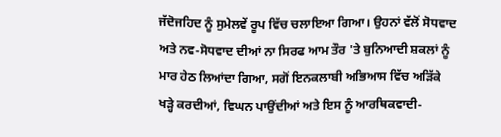ਜੱਦੋਜਹਿਦ ਨੂੰ ਸੁਮੇਲਵੇਂ ਰੂਪ ਵਿੱਚ ਚਲਾਇਆ ਗਿਆ। ਉਹਨਾਂ ਵੱਲੋਂ ਸੋਧਵਾਦ ਅਤੇ ਨਵ-ਸੋਧਵਾਦ ਦੀਆਂ ਨਾ ਸਿਰਫ ਆਮ ਤੌਰ 'ਤੇ ਬੁਨਿਆਦੀ ਸ਼ਕਲਾਂ ਨੂੰ ਮਾਰ ਹੇਠ ਲਿਆਂਦਾ ਗਿਆ, ਸਗੋਂ ਇਨਕਲਾਬੀ ਅਭਿਆਸ ਵਿੱਚ ਅੜਿੱਕੇ ਖੜ੍ਹੇ ਕਰਦੀਆਂ, ਵਿਘਨ ਪਾਉਂਦੀਆਂ ਅਤੇ ਇਸ ਨੂੰ ਆਰਥਿਕਵਾਦੀ-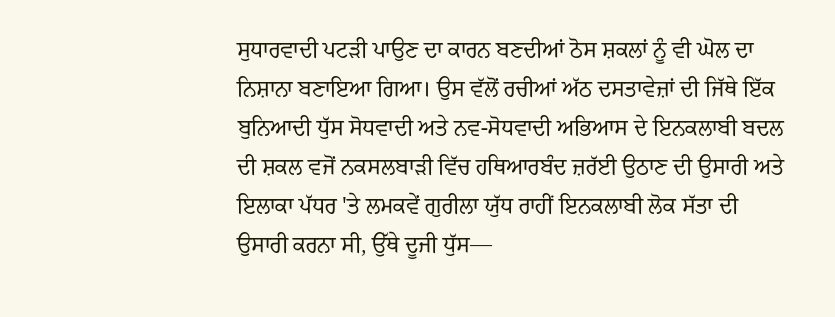ਸੁਧਾਰਵਾਦੀ ਪਟੜੀ ਪਾਉਣ ਦਾ ਕਾਰਨ ਬਣਦੀਆਂ ਠੋਸ ਸ਼ਕਲਾਂ ਨੂੰ ਵੀ ਘੋਲ ਦਾ ਨਿਸ਼ਾਨਾ ਬਣਾਇਆ ਗਿਆ। ਉਸ ਵੱਲੋਂ ਰਚੀਆਂ ਅੱਠ ਦਸਤਾਵੇਜ਼ਾਂ ਦੀ ਜਿੱਥੇ ਇੱਕ ਬੁਨਿਆਦੀ ਧੁੱਸ ਸੋਧਵਾਦੀ ਅਤੇ ਨਵ-ਸੋਧਵਾਦੀ ਅਭਿਆਸ ਦੇ ਇਨਕਲਾਬੀ ਬਦਲ ਦੀ ਸ਼ਕਲ ਵਜੋਂ ਨਕਸਲਬਾੜੀ ਵਿੱਚ ਹਥਿਆਰਬੰਦ ਜ਼ਰੱਈ ਉਠਾਣ ਦੀ ਉਸਾਰੀ ਅਤੇ ਇਲਾਕਾ ਪੱਧਰ 'ਤੇ ਲਮਕਵੇਂ ਗੁਰੀਲਾ ਯੁੱਧ ਰਾਹੀਂ ਇਨਕਲਾਬੀ ਲੋਕ ਸੱਤਾ ਦੀ ਉਸਾਰੀ ਕਰਨਾ ਸੀ, ਉੱਥੇ ਦੂਜੀ ਧੁੱਸ—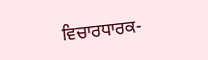ਵਿਚਾਰਧਾਰਕ-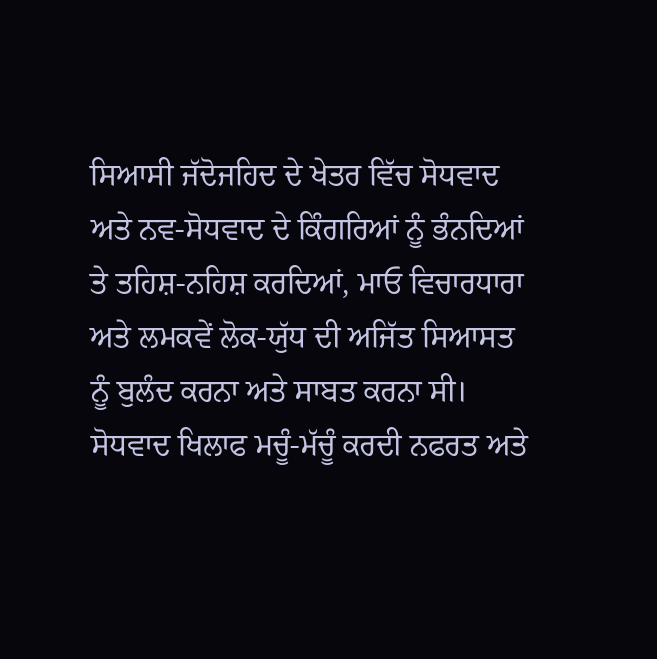ਸਿਆਸੀ ਜੱਦੋਜਹਿਦ ਦੇ ਖੇਤਰ ਵਿੱਚ ਸੋਧਵਾਦ ਅਤੇ ਨਵ-ਸੋਧਵਾਦ ਦੇ ਕਿੰਗਰਿਆਂ ਨੂੰ ਭੰਨਦਿਆਂ ਤੇ ਤਹਿਸ਼-ਨਹਿਸ਼ ਕਰਦਿਆਂ, ਮਾਓ ਵਿਚਾਰਧਾਰਾ ਅਤੇ ਲਮਕਵੇਂ ਲੋਕ-ਯੁੱਧ ਦੀ ਅਜਿੱਤ ਸਿਆਸਤ ਨੂੰ ਬੁਲੰਦ ਕਰਨਾ ਅਤੇ ਸਾਬਤ ਕਰਨਾ ਸੀ। ਸੋਧਵਾਦ ਖਿਲਾਫ ਮਚੂੰ-ਮੱਚੂੰ ਕਰਦੀ ਨਫਰਤ ਅਤੇ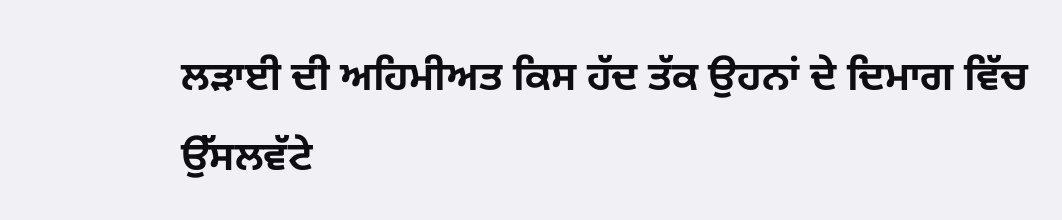ਲੜਾਈ ਦੀ ਅਹਿਮੀਅਤ ਕਿਸ ਹੱਦ ਤੱਕ ਉਹਨਾਂ ਦੇ ਦਿਮਾਗ ਵਿੱਚ ਉੱਸਲਵੱਟੇ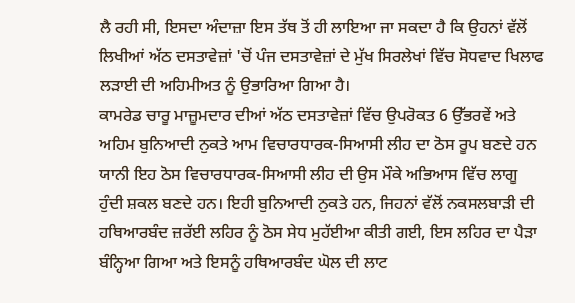ਲੈ ਰਹੀ ਸੀ, ਇਸਦਾ ਅੰਦਾਜ਼ਾ ਇਸ ਤੱਥ ਤੋਂ ਹੀ ਲਾਇਆ ਜਾ ਸਕਦਾ ਹੈ ਕਿ ਉਹਨਾਂ ਵੱਲੋਂ ਲਿਖੀਆਂ ਅੱਠ ਦਸਤਾਵੇਜ਼ਾਂ 'ਚੋਂ ਪੰਜ ਦਸਤਾਵੇਜ਼ਾਂ ਦੇ ਮੁੱਖ ਸਿਰਲੇਖਾਂ ਵਿੱਚ ਸੋਧਵਾਦ ਖਿਲਾਫ ਲੜਾਈ ਦੀ ਅਹਿਮੀਅਤ ਨੂੰ ਉਭਾਰਿਆ ਗਿਆ ਹੈ।
ਕਾਮਰੇਡ ਚਾਰੂ ਮਾਜ਼ੂਮਦਾਰ ਦੀਆਂ ਅੱਠ ਦਸਤਾਵੇਜ਼ਾਂ ਵਿੱਚ ਉਪਰੋਕਤ 6 ਉੱਭਰਵੇਂ ਅਤੇ ਅਹਿਮ ਬੁਨਿਆਦੀ ਨੁਕਤੇ ਆਮ ਵਿਚਾਰਧਾਰਕ-ਸਿਆਸੀ ਲੀਹ ਦਾ ਠੋਸ ਰੂਪ ਬਣਦੇ ਹਨ ਯਾਨੀ ਇਹ ਠੋਸ ਵਿਚਾਰਧਾਰਕ-ਸਿਆਸੀ ਲੀਹ ਦੀ ਉਸ ਮੌਕੇ ਅਭਿਆਸ ਵਿੱਚ ਲਾਗੂ ਹੁੰਦੀ ਸ਼ਕਲ ਬਣਦੇ ਹਨ। ਇਹੀ ਬੁਨਿਆਦੀ ਨੁਕਤੇ ਹਨ, ਜਿਹਨਾਂ ਵੱਲੋਂ ਨਕਸਲਬਾੜੀ ਦੀ ਹਥਿਆਰਬੰਦ ਜ਼ਰੱਈ ਲਹਿਰ ਨੂੰ ਠੋਸ ਸੇਧ ਮੁਹੱਈਆ ਕੀਤੀ ਗਈ, ਇਸ ਲਹਿਰ ਦਾ ਪੈੜਾ ਬੰਨ੍ਹਿਆ ਗਿਆ ਅਤੇ ਇਸਨੂੰ ਹਥਿਆਰਬੰਦ ਘੋਲ ਦੀ ਲਾਟ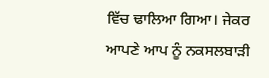ਵਿੱਚ ਢਾਲਿਆ ਗਿਆ। ਜੇਕਰ ਆਪਣੇ ਆਪ ਨੂੰ ਨਕਸਲਬਾੜੀ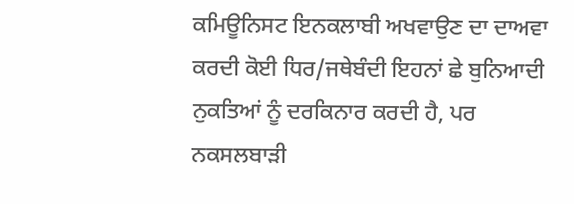ਕਮਿਊਨਿਸਟ ਇਨਕਲਾਬੀ ਅਖਵਾਉਣ ਦਾ ਦਾਅਵਾ ਕਰਦੀ ਕੋਈ ਧਿਰ/ਜਥੇਬੰਦੀ ਇਹਨਾਂ ਛੇ ਬੁਨਿਆਦੀ ਨੁਕਤਿਆਂ ਨੂੰ ਦਰਕਿਨਾਰ ਕਰਦੀ ਹੈ, ਪਰ ਨਕਸਲਬਾੜੀ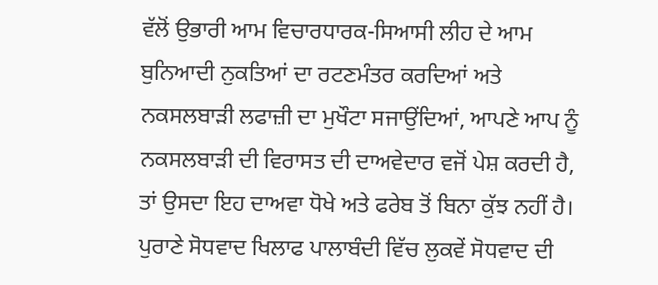ਵੱਲੋਂ ਉਭਾਰੀ ਆਮ ਵਿਚਾਰਧਾਰਕ-ਸਿਆਸੀ ਲੀਹ ਦੇ ਆਮ ਬੁਨਿਆਦੀ ਨੁਕਤਿਆਂ ਦਾ ਰਟਣਮੰਤਰ ਕਰਦਿਆਂ ਅਤੇ ਨਕਸਲਬਾੜੀ ਲਫਾਜ਼ੀ ਦਾ ਮੁਖੌਟਾ ਸਜਾਉਂਦਿਆਂ, ਆਪਣੇ ਆਪ ਨੂੰ ਨਕਸਲਬਾੜੀ ਦੀ ਵਿਰਾਸਤ ਦੀ ਦਾਅਵੇਦਾਰ ਵਜੋਂ ਪੇਸ਼ ਕਰਦੀ ਹੈ, ਤਾਂ ਉਸਦਾ ਇਹ ਦਾਅਵਾ ਧੋਖੇ ਅਤੇ ਫਰੇਬ ਤੋਂ ਬਿਨਾ ਕੁੱਝ ਨਹੀਂ ਹੈ।
ਪੁਰਾਣੇ ਸੋਧਵਾਦ ਖਿਲਾਫ ਪਾਲਾਬੰਦੀ ਵਿੱਚ ਲੁਕਵੇਂ ਸੋਧਵਾਦ ਦੀ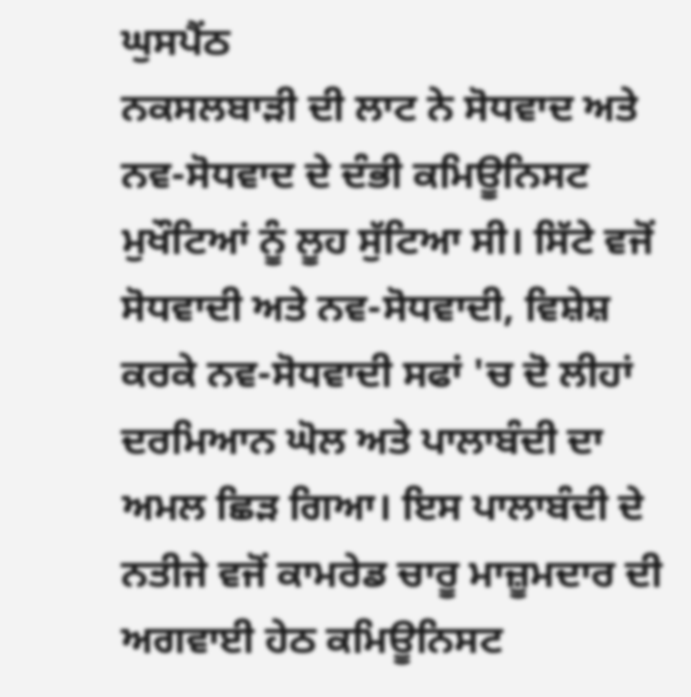ਘੁਸਪੈਂਠ
ਨਕਸਲਬਾੜੀ ਦੀ ਲਾਟ ਨੇ ਸੋਧਵਾਦ ਅਤੇ ਨਵ-ਸੋਧਵਾਦ ਦੇ ਦੰਭੀ ਕਮਿਊਨਿਸਟ ਮੁਖੌਟਿਆਂ ਨੂੰ ਲੂਹ ਸੁੱਟਿਆ ਸੀ। ਸਿੱਟੇ ਵਜੋਂ ਸੋਧਵਾਦੀ ਅਤੇ ਨਵ-ਸੋਧਵਾਦੀ, ਵਿਸ਼ੇਸ਼ ਕਰਕੇ ਨਵ-ਸੋਧਵਾਦੀ ਸਫਾਂ 'ਚ ਦੋ ਲੀਹਾਂ ਦਰਮਿਆਨ ਘੋਲ ਅਤੇ ਪਾਲਾਬੰਦੀ ਦਾ ਅਮਲ ਛਿੜ ਗਿਆ। ਇਸ ਪਾਲਾਬੰਦੀ ਦੇ ਨਤੀਜੇ ਵਜੋਂ ਕਾਮਰੇਡ ਚਾਰੂ ਮਾਜ਼ੂਮਦਾਰ ਦੀ ਅਗਵਾਈ ਹੇਠ ਕਮਿਊਨਿਸਟ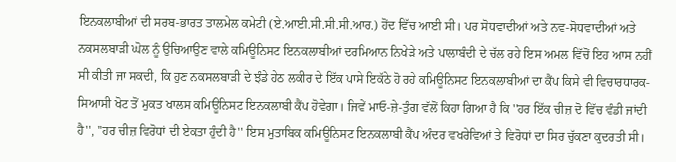ਇਨਕਲਾਬੀਆਂ ਦੀ ਸਰਬ-ਭਾਰਤ ਤਾਲਮੇਲ ਕਮੇਟੀ (ਏ.ਆਈ.ਸੀ.ਸੀ.ਸੀ.ਆਰ.) ਹੋਂਦ ਵਿੱਚ ਆਈ ਸੀ। ਪਰ ਸੋਧਵਾਦੀਆਂ ਅਤੇ ਨਵ-ਸੋਧਵਾਦੀਆਂ ਅਤੇ ਨਕਸਲਬਾੜੀ ਘੋਲ ਨੂੰ ਉਚਿਆਉਣ ਵਾਲੇ ਕਮਿਊਨਿਸਟ ਇਨਕਲਾਬੀਆਂ ਦਰਮਿਆਨ ਨਿਖੇੜੇ ਅਤੇ ਪਾਲਾਬੰਦੀ ਦੇ ਚੱਲ ਰਹੇ ਇਸ ਅਮਲ ਵਿੱਚੋਂ ਇਹ ਆਸ ਨਹੀਂ ਸੀ ਕੀਤੀ ਜਾ ਸਕਦੀ, ਕਿ ਹੁਣ ਨਕਸਲਬਾੜੀ ਦੇ ਝੰਡੇ ਹੇਠ ਲਕੀਰ ਦੇ ਇੱਕ ਪਾਸੇ ਇਕੱਠੇ ਹੋ ਰਹੇ ਕਮਿਊਨਿਸਟ ਇਨਕਲਾਬੀਆਂ ਦਾ ਕੈਂਪ ਕਿਸੇ ਵੀ ਵਿਚਾਰਧਾਰਕ-ਸਿਆਸੀ ਖੋਟ ਤੋਂ ਮੁਕਤ ਖਾਲਸ ਕਮਿਊਨਿਸਟ ਇਨਕਲਾਬੀ ਕੈਂਪ ਹੋਵੇਗਾ। ਜਿਵੇਂ ਮਾਓ-ਜ਼ੇ-ਤੁੰਗ ਵੱਲੋਂ ਕਿਹਾ ਗਿਆ ਹੈ ਕਿ ''ਹਰ ਇੱਕ ਚੀਜ਼ ਦੋ ਵਿੱਚ ਵੰਡੀ ਜਾਂਦੀ ਹੈ'', ''ਹਰ ਚੀਜ਼ ਵਿਰੋਧਾਂ ਦੀ ਏਕਤਾ ਹੁੰਦੀ ਹੈ'' ਇਸ ਮੁਤਾਬਿਕ ਕਮਿਊਨਿਸਟ ਇਨਕਲਾਬੀ ਕੈਂਪ ਅੰਦਰ ਵਖਰੇਵਿਆਂ ਤੇ ਵਿਰੋਧਾਂ ਦਾ ਸਿਰ ਚੁੱਕਣਾ ਕੁਦਰਤੀ ਸੀ।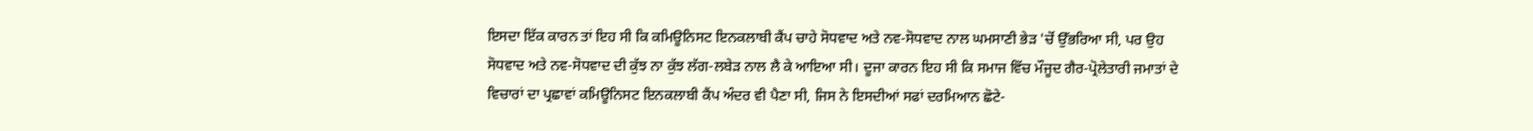ਇਸਦਾ ਇੱਕ ਕਾਰਨ ਤਾਂ ਇਹ ਸੀ ਕਿ ਕਮਿਊਨਿਸਟ ਇਨਕਲਾਬੀ ਕੈਂਪ ਚਾਹੇ ਸੋਧਵਾਦ ਅਤੇ ਨਵ-ਸੋਧਵਾਦ ਨਾਲ ਘਮਸਾਣੀ ਭੇੜ 'ਚੋਂ ਉੱਭਰਿਆ ਸੀ, ਪਰ ਉਹ ਸੋਧਵਾਦ ਅਤੇ ਨਵ-ਸੋਧਵਾਦ ਦੀ ਕੁੱਝ ਨਾ ਕੁੱਝ ਲੱਗ-ਲਬੇੜ ਨਾਲ ਲੈ ਕੇ ਆਇਆ ਸੀ। ਦੂਜਾ ਕਾਰਨ ਇਹ ਸੀ ਕਿ ਸਮਾਜ ਵਿੱਚ ਮੌਜੂਦ ਗੈਰ-ਪ੍ਰੋਲੇਤਾਰੀ ਜਮਾਤਾਂ ਦੇ ਵਿਚਾਰਾਂ ਦਾ ਪ੍ਰਛਾਵਾਂ ਕਮਿਊਨਿਸਟ ਇਨਕਲਾਬੀ ਕੈਂਪ ਅੰਦਰ ਵੀ ਪੈਣਾ ਸੀ, ਜਿਸ ਨੇ ਇਸਦੀਆਂ ਸਫਾਂ ਦਰਮਿਆਨ ਛੋਟੇ-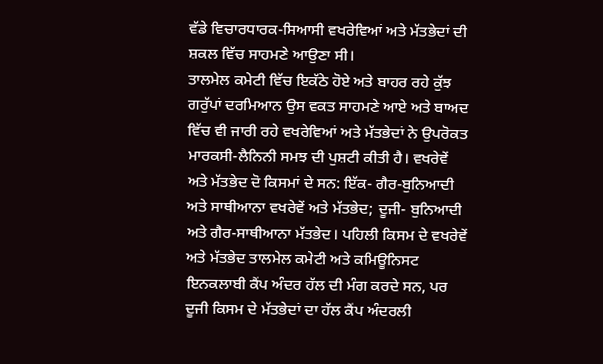ਵੱਡੇ ਵਿਚਾਰਧਾਰਕ-ਸਿਆਸੀ ਵਖਰੇਵਿਆਂ ਅਤੇ ਮੱਤਭੇਦਾਂ ਦੀ ਸ਼ਕਲ ਵਿੱਚ ਸਾਹਮਣੇ ਆਉਣਾ ਸੀ।
ਤਾਲਮੇਲ ਕਮੇਟੀ ਵਿੱਚ ਇਕੱਠੇ ਹੋਏ ਅਤੇ ਬਾਹਰ ਰਹੇ ਕੁੱਝ ਗਰੁੱਪਾਂ ਦਰਮਿਆਨ ਉਸ ਵਕਤ ਸਾਹਮਣੇ ਆਏ ਅਤੇ ਬਾਅਦ ਵਿੱਚ ਵੀ ਜਾਰੀ ਰਹੇ ਵਖਰੇਵਿਆਂ ਅਤੇ ਮੱਤਭੇਦਾਂ ਨੇ ਉਪਰੋਕਤ ਮਾਰਕਸੀ-ਲੈਨਿਨੀ ਸਮਝ ਦੀ ਪੁਸ਼ਟੀ ਕੀਤੀ ਹੈ। ਵਖਰੇਵੇਂ ਅਤੇ ਮੱਤਭੇਦ ਦੋ ਕਿਸਮਾਂ ਦੇ ਸਨ: ਇੱਕ- ਗੈਰ-ਬੁਨਿਆਦੀ ਅਤੇ ਸਾਥੀਆਨਾ ਵਖਰੇਵੇਂ ਅਤੇ ਮੱਤਭੇਦ; ਦੂਜੀ- ਬੁਨਿਆਦੀ ਅਤੇ ਗੈਰ-ਸਾਥੀਆਨਾ ਮੱਤਭੇਦ। ਪਹਿਲੀ ਕਿਸਮ ਦੇ ਵਖਰੇਵੇਂ ਅਤੇ ਮੱਤਭੇਦ ਤਾਲਮੇਲ ਕਮੇਟੀ ਅਤੇ ਕਮਿਊਨਿਸਟ ਇਨਕਲਾਬੀ ਕੈਂਪ ਅੰਦਰ ਹੱਲ ਦੀ ਮੰਗ ਕਰਦੇ ਸਨ, ਪਰ ਦੂਜੀ ਕਿਸਮ ਦੇ ਮੱਤਭੇਦਾਂ ਦਾ ਹੱਲ ਕੈਂਪ ਅੰਦਰਲੀ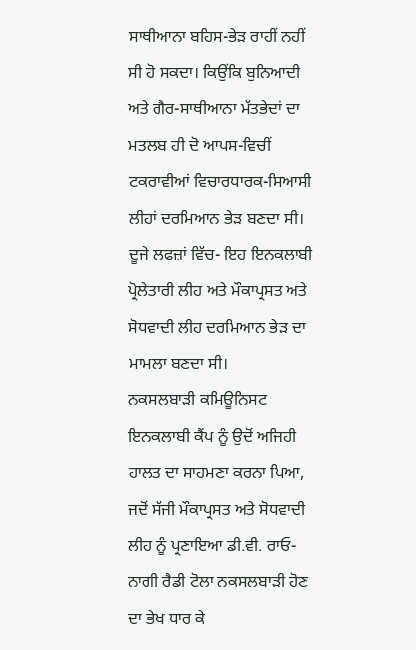ਸਾਥੀਆਨਾ ਬਹਿਸ-ਭੇੜ ਰਾਹੀਂ ਨਹੀਂ ਸੀ ਹੋ ਸਕਦਾ। ਕਿਉਂਕਿ ਬੁਨਿਆਦੀ ਅਤੇ ਗੈਰ-ਸਾਥੀਆਨਾ ਮੱਤਭੇਦਾਂ ਦਾ ਮਤਲਬ ਹੀ ਦੋ ਆਪਸ-ਵਿਚੀਂ ਟਕਰਾਵੀਆਂ ਵਿਚਾਰਧਾਰਕ-ਸਿਆਸੀ ਲੀਹਾਂ ਦਰਮਿਆਨ ਭੇੜ ਬਣਦਾ ਸੀ। ਦੂਜੇ ਲਫਜ਼ਾਂ ਵਿੱਚ- ਇਹ ਇਨਕਲਾਬੀ ਪ੍ਰੋਲੇਤਾਰੀ ਲੀਹ ਅਤੇ ਮੌਕਾਪ੍ਰਸਤ ਅਤੇ ਸੋਧਵਾਦੀ ਲੀਹ ਦਰਮਿਆਨ ਭੇੜ ਦਾ ਮਾਮਲਾ ਬਣਦਾ ਸੀ।
ਨਕਸਲਬਾੜੀ ਕਮਿਊਨਿਸਟ ਇਨਕਲਾਬੀ ਕੈਂਪ ਨੂੰ ਉਦੋਂ ਅਜਿਹੀ ਹਾਲਤ ਦਾ ਸਾਹਮਣਾ ਕਰਨਾ ਪਿਆ, ਜਦੋਂ ਸੱਜੀ ਮੌਕਾਪ੍ਰਸਤ ਅਤੇ ਸੋਧਵਾਦੀ ਲੀਹ ਨੂੰ ਪ੍ਰਣਾਇਆ ਡੀ.ਵੀ. ਰਾਓ-ਨਾਗੀ ਰੈਡੀ ਟੋਲਾ ਨਕਸਲਬਾੜੀ ਹੋਣ ਦਾ ਭੇਖ ਧਾਰ ਕੇ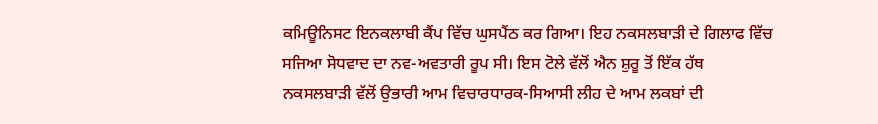ਕਮਿਊਨਿਸਟ ਇਨਕਲਾਬੀ ਕੈਂਪ ਵਿੱਚ ਘੁਸਪੈਂਠ ਕਰ ਗਿਆ। ਇਹ ਨਕਸਲਬਾੜੀ ਦੇ ਗਿਲਾਫ ਵਿੱਚ ਸਜਿਆ ਸੋਧਵਾਦ ਦਾ ਨਵ-ਅਵਤਾਰੀ ਰੂਪ ਸੀ। ਇਸ ਟੋਲੇ ਵੱਲੋਂ ਐਨ ਸ਼ੁਰੂ ਤੋਂ ਇੱਕ ਹੱਥ ਨਕਸਲਬਾੜੀ ਵੱਲੋਂ ਉਭਾਰੀ ਆਮ ਵਿਚਾਰਧਾਰਕ-ਸਿਆਸੀ ਲੀਹ ਦੇ ਆਮ ਲਕਬਾਂ ਦੀ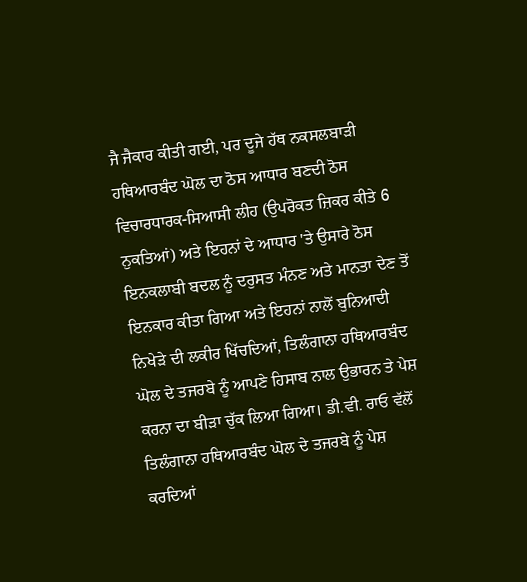ਜੈ ਜੈਕਾਰ ਕੀਤੀ ਗਈ, ਪਰ ਦੂਜੇ ਹੱਥ ਨਕਸਲਬਾੜੀ ਹਥਿਆਰਬੰਦ ਘੋਲ ਦਾ ਠੋਸ ਆਧਾਰ ਬਣਦੀ ਠੋਸ ਵਿਚਾਰਧਾਰਕ-ਸਿਆਸੀ ਲੀਹ (ਉਪਰੋਕਤ ਜ਼ਿਕਰ ਕੀਤੇ 6 ਨੁਕਤਿਆਂ) ਅਤੇ ਇਹਨਾਂ ਦੇ ਆਧਾਰ 'ਤੇ ਉਸਾਰੇ ਠੋਸ ਇਨਕਲਾਬੀ ਬਦਲ ਨੂੰ ਦਰੁਸਤ ਮੰਨਣ ਅਤੇ ਮਾਨਤਾ ਦੇਣ ਤੋਂ ਇਨਕਾਰ ਕੀਤਾ ਗਿਆ ਅਤੇ ਇਹਨਾਂ ਨਾਲੋਂ ਬੁਨਿਆਦੀ ਨਿਖੇੜੇ ਦੀ ਲਕੀਰ ਖਿੱਚਦਿਆਂ, ਤਿਲੰਗਾਨਾ ਹਥਿਆਰਬੰਦ ਘੋਲ ਦੇ ਤਜਰਬੇ ਨੂੰ ਆਪਣੇ ਹਿਸਾਬ ਨਾਲ ਉਭਾਰਨ ਤੇ ਪੇਸ਼ ਕਰਨਾ ਦਾ ਬੀੜਾ ਚੁੱਕ ਲਿਆ ਗਿਆ। ਡੀ.ਵੀ. ਰਾਓ ਵੱਲੋਂ ਤਿਲੰਗਾਨਾ ਹਥਿਆਰਬੰਦ ਘੋਲ ਦੇ ਤਜਰਬੇ ਨੂੰ ਪੇਸ਼ ਕਰਦਿਆਂ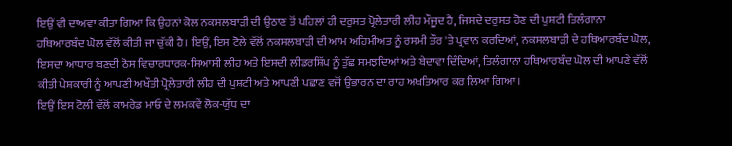ਇਉਂ ਵੀ ਦਾਅਵਾ ਕੀਤਾ ਗਿਆ ਕਿ ਉਹਨਾਂ ਕੋਲ ਨਕਸਲਬਾੜੀ ਦੀ ਉਠਾਣ ਤੋਂ ਪਹਿਲਾਂ ਹੀ ਦਰੁਸਤ ਪ੍ਰੋਲੇਤਾਰੀ ਲੀਹ ਮੌਜੂਦ ਹੈ, ਜਿਸਦੇ ਦਰੁਸਤ ਹੋਣ ਦੀ ਪੁਸ਼ਟੀ ਤਿਲੰਗਾਨਾ ਹਥਿਆਰਬੰਦ ਘੋਲ ਵੱਲੋਂ ਕੀਤੀ ਜਾ ਚੁੱਕੀ ਹੈ। ਇਉਂ, ਇਸ ਟੋਲੇ ਵੱਲੋਂ ਨਕਸਲਬਾੜੀ ਦੀ ਆਮ ਅਹਿਮੀਅਤ ਨੂੰ ਰਸਮੀ ਤੌਰ 'ਤੇ ਪ੍ਰਵਾਨ ਕਰਦਿਆਂ, ਨਕਸਲਬਾੜੀ ਦੇ ਹਥਿਆਰਬੰਦ ਘੋਲ, ਇਸਦਾ ਆਧਾਰ ਬਣਦੀ ਠੋਸ ਵਿਚਾਰਧਾਰਕ-ਸਿਆਸੀ ਲੀਹ ਅਤੇ ਇਸਦੀ ਲੀਡਰਸ਼ਿੱਪ ਨੂੰ ਤੁੱਛ ਸਮਝਦਿਆਂ ਅਤੇ ਬੇਦਾਵਾ ਦਿੰਦਿਆਂ, ਤਿਲੰਗਾਨਾ ਹਥਿਆਰਬੰਦ ਘੋਲ ਦੀ ਆਪਣੇ ਵੱਲੋਂ ਕੀਤੀ ਪੇਸ਼ਕਾਰੀ ਨੂੰ ਆਪਣੀ ਅਖੌਤੀ ਪ੍ਰੋਲੇਤਾਰੀ ਲੀਹ ਦੀ ਪੁਸ਼ਟੀ ਅਤੇ ਆਪਣੀ ਪਛਾਣ ਵਜੋਂ ਉਭਾਰਨ ਦਾ ਰਾਹ ਅਖਤਿਆਰ ਕਰ ਲਿਆ ਗਿਆ।
ਇਉਂ ਇਸ ਟੋਲੀ ਵੱਲੋਂ ਕਾਮਰੇਡ ਮਾਓ ਦੇ ਲਮਕਵੇਂ ਲੋਕ-ਯੁੱਧ ਦਾ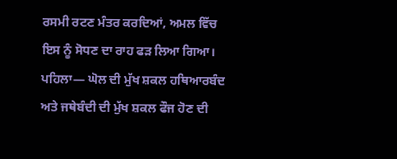ਰਸਮੀ ਰਟਣ ਮੰਤਰ ਕਰਦਿਆਂ, ਅਮਲ ਵਿੱਚ ਇਸ ਨੂੰ ਸੋਧਣ ਦਾ ਰਾਹ ਫੜ ਲਿਆ ਗਿਆ।
ਪਹਿਲਾ— ਘੋਲ ਦੀ ਮੁੱਖ ਸ਼ਕਲ ਹਥਿਆਰਬੰਦ ਅਤੇ ਜਥੇਬੰਦੀ ਦੀ ਮੁੱਖ ਸ਼ਕਲ ਫੌਜ ਹੋਣ ਦੀ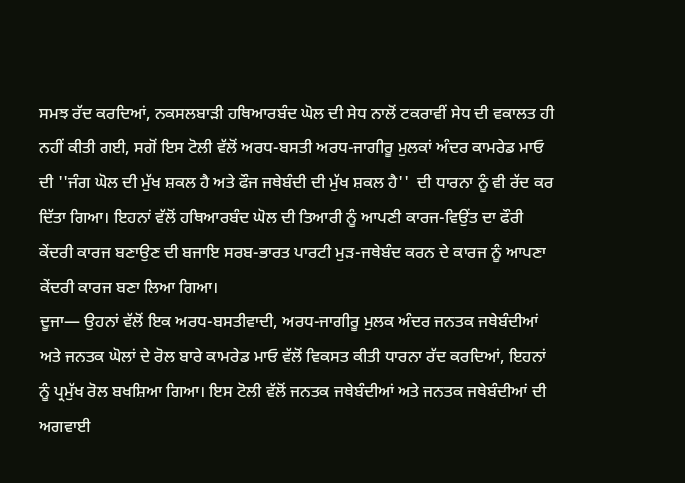ਸਮਝ ਰੱਦ ਕਰਦਿਆਂ, ਨਕਸਲਬਾੜੀ ਹਥਿਆਰਬੰਦ ਘੋਲ ਦੀ ਸੇਧ ਨਾਲੋਂ ਟਕਰਾਵੀਂ ਸੇਧ ਦੀ ਵਕਾਲਤ ਹੀ ਨਹੀਂ ਕੀਤੀ ਗਈ, ਸਗੋਂ ਇਸ ਟੋਲੀ ਵੱਲੋਂ ਅਰਧ-ਬਸਤੀ ਅਰਧ-ਜਾਗੀਰੂ ਮੁਲਕਾਂ ਅੰਦਰ ਕਾਮਰੇਡ ਮਾਓ ਦੀ ''ਜੰਗ ਘੋਲ ਦੀ ਮੁੱਖ ਸ਼ਕਲ ਹੈ ਅਤੇ ਫੌਜ ਜਥੇਬੰਦੀ ਦੀ ਮੁੱਖ ਸ਼ਕਲ ਹੈ''  ਦੀ ਧਾਰਨਾ ਨੂੰ ਵੀ ਰੱਦ ਕਰ ਦਿੱਤਾ ਗਿਆ। ਇਹਨਾਂ ਵੱਲੋਂ ਹਥਿਆਰਬੰਦ ਘੋਲ ਦੀ ਤਿਆਰੀ ਨੂੰ ਆਪਣੀ ਕਾਰਜ-ਵਿਉਂਤ ਦਾ ਫੌਰੀ ਕੇਂਦਰੀ ਕਾਰਜ ਬਣਾਉਣ ਦੀ ਬਜਾਇ ਸਰਬ-ਭਾਰਤ ਪਾਰਟੀ ਮੁੜ-ਜਥੇਬੰਦ ਕਰਨ ਦੇ ਕਾਰਜ ਨੂੰ ਆਪਣਾ ਕੇਂਦਰੀ ਕਾਰਜ ਬਣਾ ਲਿਆ ਗਿਆ।
ਦੂਜਾ— ਉਹਨਾਂ ਵੱਲੋਂ ਇਕ ਅਰਧ-ਬਸਤੀਵਾਦੀ, ਅਰਧ-ਜਾਗੀਰੂ ਮੁਲਕ ਅੰਦਰ ਜਨਤਕ ਜਥੇਬੰਦੀਆਂ ਅਤੇ ਜਨਤਕ ਘੋਲਾਂ ਦੇ ਰੋਲ ਬਾਰੇ ਕਾਮਰੇਡ ਮਾਓ ਵੱਲੋਂ ਵਿਕਸਤ ਕੀਤੀ ਧਾਰਨਾ ਰੱਦ ਕਰਦਿਆਂ, ਇਹਨਾਂ ਨੂੰ ਪ੍ਰਮੁੱਖ ਰੋਲ ਬਖਸ਼ਿਆ ਗਿਆ। ਇਸ ਟੋਲੀ ਵੱਲੋਂ ਜਨਤਕ ਜਥੇਬੰਦੀਆਂ ਅਤੇ ਜਨਤਕ ਜਥੇਬੰਦੀਆਂ ਦੀ ਅਗਵਾਈ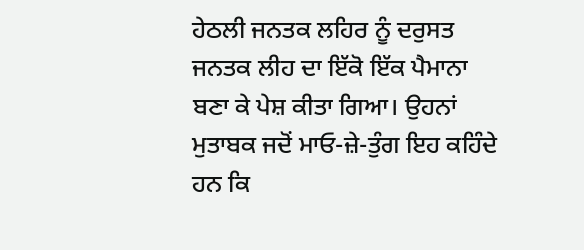ਹੇਠਲੀ ਜਨਤਕ ਲਹਿਰ ਨੂੰ ਦਰੁਸਤ ਜਨਤਕ ਲੀਹ ਦਾ ਇੱਕੋ ਇੱਕ ਪੈਮਾਨਾ ਬਣਾ ਕੇ ਪੇਸ਼ ਕੀਤਾ ਗਿਆ। ਉਹਨਾਂ ਮੁਤਾਬਕ ਜਦੋਂ ਮਾਓ-ਜ਼ੇ-ਤੁੰਗ ਇਹ ਕਹਿੰਦੇ ਹਨ ਕਿ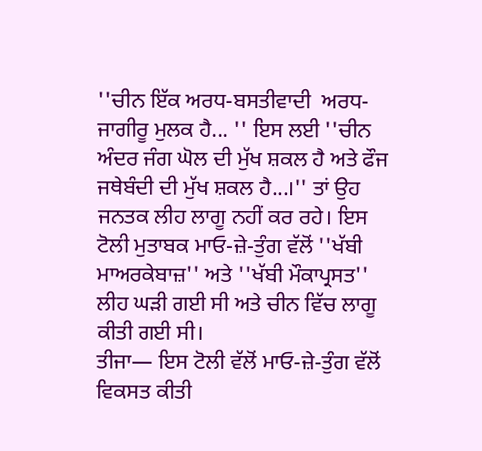''ਚੀਨ ਇੱਕ ਅਰਧ-ਬਸਤੀਵਾਦੀ  ਅਰਧ-ਜਾਗੀਰੂ ਮੁਲਕ ਹੈ... '' ਇਸ ਲਈ ''ਚੀਨ ਅੰਦਰ ਜੰਗ ਘੋਲ ਦੀ ਮੁੱਖ ਸ਼ਕਲ ਹੈ ਅਤੇ ਫੌਜ ਜਥੇਬੰਦੀ ਦੀ ਮੁੱਖ ਸ਼ਕਲ ਹੈ...।'' ਤਾਂ ਉਹ ਜਨਤਕ ਲੀਹ ਲਾਗੂ ਨਹੀਂ ਕਰ ਰਹੇ। ਇਸ ਟੋਲੀ ਮੁਤਾਬਕ ਮਾਓ-ਜ਼ੇ-ਤੁੰਗ ਵੱਲੋਂ ''ਖੱਬੀ ਮਾਅਰਕੇਬਾਜ਼'' ਅਤੇ ''ਖੱਬੀ ਮੌਕਾਪ੍ਰਸਤ'' ਲੀਹ ਘੜੀ ਗਈ ਸੀ ਅਤੇ ਚੀਨ ਵਿੱਚ ਲਾਗੂ ਕੀਤੀ ਗਈ ਸੀ।
ਤੀਜਾ— ਇਸ ਟੋਲੀ ਵੱਲੋਂ ਮਾਓ-ਜ਼ੇ-ਤੁੰਗ ਵੱਲੋਂ ਵਿਕਸਤ ਕੀਤੀ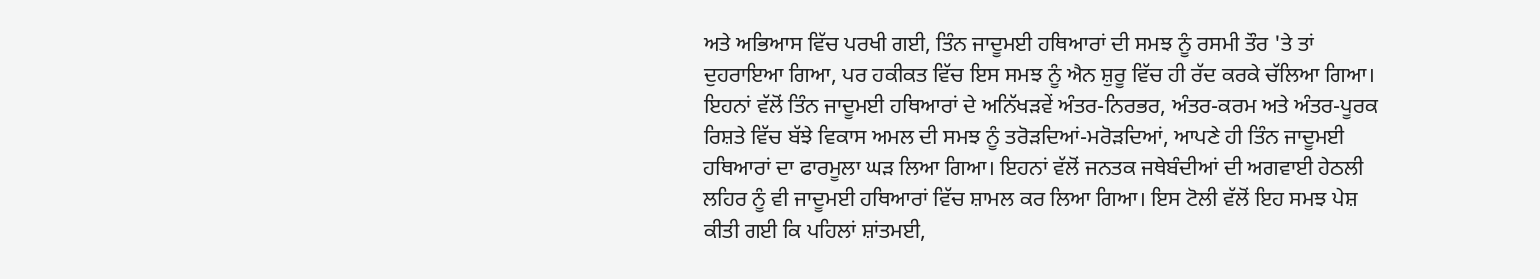ਅਤੇ ਅਭਿਆਸ ਵਿੱਚ ਪਰਖੀ ਗਈ, ਤਿੰਨ ਜਾਦੂਮਈ ਹਥਿਆਰਾਂ ਦੀ ਸਮਝ ਨੂੰ ਰਸਮੀ ਤੌਰ 'ਤੇ ਤਾਂ ਦੁਹਰਾਇਆ ਗਿਆ, ਪਰ ਹਕੀਕਤ ਵਿੱਚ ਇਸ ਸਮਝ ਨੂੰ ਐਨ ਸ਼ੁਰੂ ਵਿੱਚ ਹੀ ਰੱਦ ਕਰਕੇ ਚੱਲਿਆ ਗਿਆ। ਇਹਨਾਂ ਵੱਲੋਂ ਤਿੰਨ ਜਾਦੂਮਈ ਹਥਿਆਰਾਂ ਦੇ ਅਨਿੱਖੜਵੇਂ ਅੰਤਰ-ਨਿਰਭਰ, ਅੰਤਰ-ਕਰਮ ਅਤੇ ਅੰਤਰ-ਪੂਰਕ ਰਿਸ਼ਤੇ ਵਿੱਚ ਬੱਝੇ ਵਿਕਾਸ ਅਮਲ ਦੀ ਸਮਝ ਨੂੰ ਤਰੋੜਦਿਆਂ-ਮਰੋੜਦਿਆਂ, ਆਪਣੇ ਹੀ ਤਿੰਨ ਜਾਦੂਮਈ ਹਥਿਆਰਾਂ ਦਾ ਫਾਰਮੂਲਾ ਘੜ ਲਿਆ ਗਿਆ। ਇਹਨਾਂ ਵੱਲੋਂ ਜਨਤਕ ਜਥੇਬੰਦੀਆਂ ਦੀ ਅਗਵਾਈ ਹੇਠਲੀ ਲਹਿਰ ਨੂੰ ਵੀ ਜਾਦੂਮਈ ਹਥਿਆਰਾਂ ਵਿੱਚ ਸ਼ਾਮਲ ਕਰ ਲਿਆ ਗਿਆ। ਇਸ ਟੋਲੀ ਵੱਲੋਂ ਇਹ ਸਮਝ ਪੇਸ਼ ਕੀਤੀ ਗਈ ਕਿ ਪਹਿਲਾਂ ਸ਼ਾਂਤਮਈ,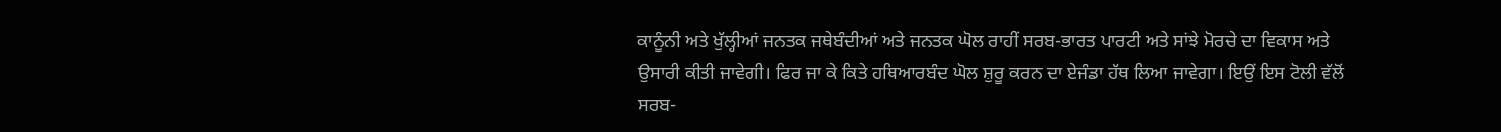ਕਾਨੂੰਨੀ ਅਤੇ ਖੁੱਲ੍ਹੀਆਂ ਜਨਤਕ ਜਥੇਬੰਦੀਆਂ ਅਤੇ ਜਨਤਕ ਘੋਲ ਰਾਹੀਂ ਸਰਬ-ਭਾਰਤ ਪਾਰਟੀ ਅਤੇ ਸਾਂਝੇ ਮੋਰਚੇ ਦਾ ਵਿਕਾਸ ਅਤੇ ਉਸਾਰੀ ਕੀਤੀ ਜਾਵੇਗੀ। ਫਿਰ ਜਾ ਕੇ ਕਿਤੇ ਹਥਿਆਰਬੰਦ ਘੋਲ ਸ਼ੁਰੂ ਕਰਨ ਦਾ ਏਜੰਡਾ ਹੱਥ ਲਿਆ ਜਾਵੇਗਾ। ਇਉਂ ਇਸ ਟੋਲੀ ਵੱਲੋਂ ਸਰਬ-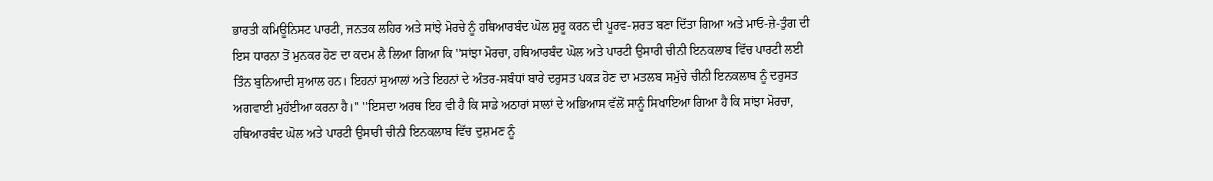ਭਾਰਤੀ ਕਮਿਊਨਿਸਟ ਪਾਰਟੀ, ਜਨਤਕ ਲਹਿਰ ਅਤੇ ਸਾਂਝੇ ਮੋਰਚੇ ਨੂੰ ਹਥਿਆਰਬੰਦ ਘੋਲ ਸ਼ੁਰੂ ਕਰਨ ਦੀ ਪੂਰਵ-ਸ਼ਰਤ ਬਣਾ ਦਿੱਤਾ ਗਿਆ ਅਤੇ ਮਾਓ-ਜ਼ੇ-ਤੁੰਗ ਦੀ ਇਸ ਧਾਰਨਾ ਤੋਂ ਮੁਨਕਰ ਹੋਣ ਦਾ ਕਦਮ ਲੈ ਲਿਆ ਗਿਆ ਕਿ ''ਸਾਂਝਾ ਮੋਰਚਾ, ਹਥਿਆਰਬੰਦ ਘੋਲ ਅਤੇ ਪਾਰਟੀ ਉਸਾਰੀ ਚੀਨੀ ਇਨਕਲਾਬ ਵਿੱਚ ਪਾਰਟੀ ਲਈ ਤਿੰਨ ਬੁਨਿਆਦੀ ਸੁਆਲ ਹਨ। ਇਹਨਾਂ ਸੁਆਲਾਂ ਅਤੇ ਇਹਨਾਂ ਦੇ ਅੰਤਰ-ਸਬੰਧਾਂ ਬਾਰੇ ਦਰੁਸਤ ਪਕੜ ਹੋਣ ਦਾ ਮਤਲਬ ਸਮੁੱਚੇ ਚੀਨੀ ਇਨਕਲਾਬ ਨੂੰ ਦਰੁਸਤ ਅਗਵਾਈ ਮੁਹੱਈਆ ਕਰਨਾ ਹੈ।'' ''ਇਸਦਾ ਅਰਥ ਇਹ ਵੀ ਹੈ ਕਿ ਸਾਡੇ ਅਠਾਰਾਂ ਸਾਲਾਂ ਦੇ ਅਭਿਆਸ ਵੱਲੋਂ ਸਾਨੂੰ ਸਿਖਾਇਆ ਗਿਆ ਹੈ ਕਿ ਸਾਂਝਾ ਮੋਰਚਾ, ਹਥਿਆਰਬੰਦ ਘੋਲ ਅਤੇ ਪਾਰਟੀ ਉਸਾਰੀ ਚੀਨੀ ਇਨਕਲਾਬ ਵਿੱਚ ਦੁਸ਼ਮਣ ਨੂੰ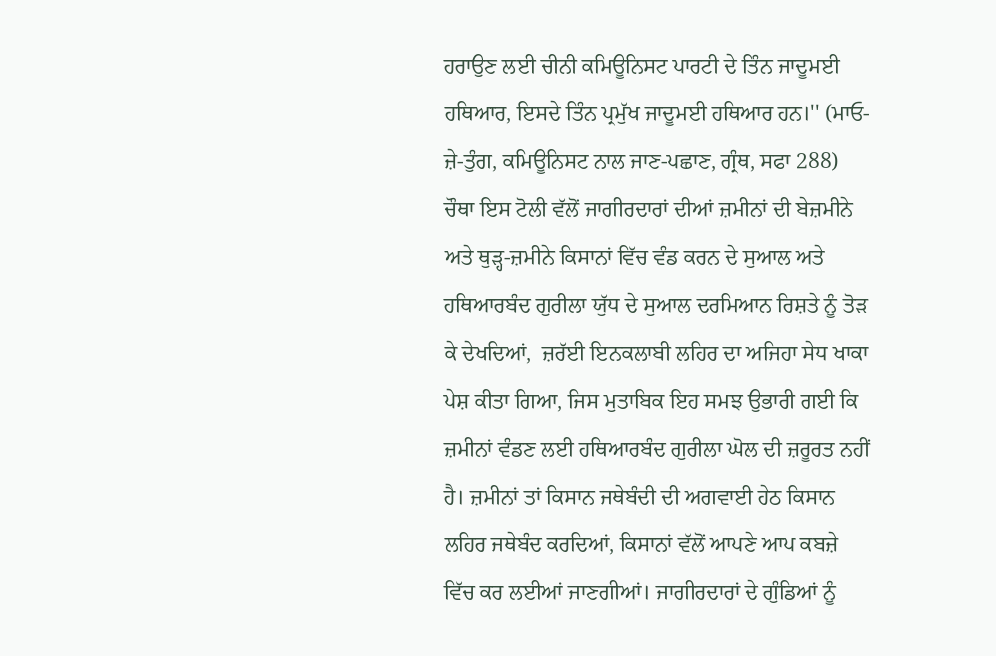ਹਰਾਉਣ ਲਈ ਚੀਨੀ ਕਮਿਊਨਿਸਟ ਪਾਰਟੀ ਦੇ ਤਿੰਨ ਜਾਦੂਮਈ ਹਥਿਆਰ, ਇਸਦੇ ਤਿੰਨ ਪ੍ਰਮੁੱਖ ਜਾਦੂਮਈ ਹਥਿਆਰ ਹਨ।'' (ਮਾਓ-ਜ਼ੇ-ਤੁੰਗ, ਕਮਿਊਨਿਸਟ ਨਾਲ ਜਾਣ-ਪਛਾਣ, ਗ੍ਰੰਥ, ਸਫਾ 288)
ਚੌਥਾ ਇਸ ਟੋਲੀ ਵੱਲੋਂ ਜਾਗੀਰਦਾਰਾਂ ਦੀਆਂ ਜ਼ਮੀਨਾਂ ਦੀ ਬੇਜ਼ਮੀਨੇ ਅਤੇ ਥੁੜ੍ਹ-ਜ਼ਮੀਨੇ ਕਿਸਾਨਾਂ ਵਿੱਚ ਵੰਡ ਕਰਨ ਦੇ ਸੁਆਲ ਅਤੇ ਹਥਿਆਰਬੰਦ ਗੁਰੀਲਾ ਯੁੱਧ ਦੇ ਸੁਆਲ ਦਰਮਿਆਨ ਰਿਸ਼ਤੇ ਨੂੰ ਤੋੜ ਕੇ ਦੇਖਦਿਆਂ,  ਜ਼ਰੱਈ ਇਨਕਲਾਬੀ ਲਹਿਰ ਦਾ ਅਜਿਹਾ ਸੇਧ ਖਾਕਾ ਪੇਸ਼ ਕੀਤਾ ਗਿਆ, ਜਿਸ ਮੁਤਾਬਿਕ ਇਹ ਸਮਝ ਉਭਾਰੀ ਗਈ ਕਿ ਜ਼ਮੀਨਾਂ ਵੰਡਣ ਲਈ ਹਥਿਆਰਬੰਦ ਗੁਰੀਲਾ ਘੋਲ ਦੀ ਜ਼ਰੂਰਤ ਨਹੀਂ ਹੈ। ਜ਼ਮੀਨਾਂ ਤਾਂ ਕਿਸਾਨ ਜਥੇਬੰਦੀ ਦੀ ਅਗਵਾਈ ਹੇਠ ਕਿਸਾਨ ਲਹਿਰ ਜਥੇਬੰਦ ਕਰਦਿਆਂ, ਕਿਸਾਨਾਂ ਵੱਲੋਂ ਆਪਣੇ ਆਪ ਕਬਜ਼ੇ ਵਿੱਚ ਕਰ ਲਈਆਂ ਜਾਣਗੀਆਂ। ਜਾਗੀਰਦਾਰਾਂ ਦੇ ਗੁੰਡਿਆਂ ਨੂੰ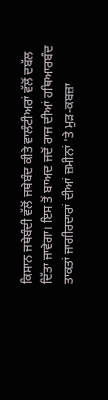ਕਿਸਾਨ ਜਥੇਬੰਦੀ ਵੱਲੋਂ ਜਥੇਬੰਦ ਕੀਤੇ ਵਾਲੰਟੀਅਰਾਂ ਵੱਲੋਂ ਦਬੱਲ ਦਿੱਤਾ ਜਾਵੇਗਾ। ਇਸ ਤੋਂ ਬਾਅਦ ਜਦੋਂ ਰਾਜ ਦੀਆਂ ਹਥਿਆਰਬੰਦ ਤਾਕਤਾਂ ਜਾਗੀਰਦਾਰਾਂ ਦੀਆਂ ਜ਼ਮੀਨਾਂ 'ਤੇ ਮੁੜ-ਕਬਜ਼ਾ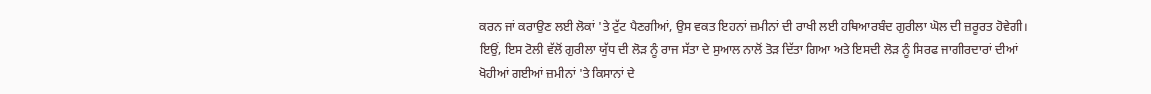ਕਰਨ ਜਾਂ ਕਰਾਉਣ ਲਈ ਲੋਕਾਂ 'ਤੇ ਟੁੱਟ ਪੈਣਗੀਆਂ, ਉਸ ਵਕਤ ਇਹਨਾਂ ਜ਼ਮੀਨਾਂ ਦੀ ਰਾਖੀ ਲਈ ਹਥਿਆਰਬੰਦ ਗੁਰੀਲਾ ਘੋਲ ਦੀ ਜ਼ਰੂਰਤ ਹੋਵੇਗੀ।
ਇਉਂ, ਇਸ ਟੋਲੀ ਵੱਲੋਂ ਗੁਰੀਲਾ ਯੁੱਧ ਦੀ ਲੋੜ ਨੂੰ ਰਾਜ ਸੱਤਾ ਦੇ ਸੁਆਲ ਨਾਲੋਂ ਤੋੜ ਦਿੱਤਾ ਗਿਆ ਅਤੇ ਇਸਦੀ ਲੋੜ ਨੂੰ ਸਿਰਫ ਜਾਗੀਰਦਾਰਾਂ ਦੀਆਂ ਖੋਹੀਆਂ ਗਈਆਂ ਜ਼ਮੀਨਾਂ 'ਤੇ ਕਿਸਾਨਾਂ ਦੇ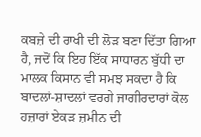ਕਬਜ਼ੇ ਦੀ ਰਾਖੀ ਦੀ ਲੋੜ ਬਣਾ ਦਿੱਤਾ ਗਿਆ ਹੈ, ਜਦੋਂ ਕਿ ਇਹ ਇੱਕ ਸਾਧਾਰਨ ਬੁੱਧੀ ਦਾ ਮਾਲਕ ਕਿਸਾਨ ਵੀ ਸਮਝ ਸਕਦਾ ਹੈ ਕਿ ਬਾਦਲਾਂ-ਸ਼ਾਦਲਾਂ ਵਰਗੇ ਜਾਗੀਰਦਾਰਾਂ ਕੋਲ ਹਜ਼ਾਰਾਂ ਏਕੜ ਜ਼ਮੀਨ ਦੀ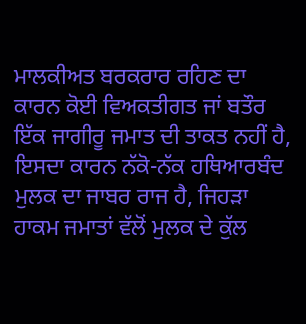ਮਾਲਕੀਅਤ ਬਰਕਰਾਰ ਰਹਿਣ ਦਾ ਕਾਰਨ ਕੋਈ ਵਿਅਕਤੀਗਤ ਜਾਂ ਬਤੌਰ ਇੱਕ ਜਾਗੀਰੂ ਜਮਾਤ ਦੀ ਤਾਕਤ ਨਹੀਂ ਹੈ, ਇਸਦਾ ਕਾਰਨ ਨੱਕੋ-ਨੱਕ ਹਥਿਆਰਬੰਦ ਮੁਲਕ ਦਾ ਜਾਬਰ ਰਾਜ ਹੈ, ਜਿਹੜਾ ਹਾਕਮ ਜਮਾਤਾਂ ਵੱਲੋਂ ਮੁਲਕ ਦੇ ਕੁੱਲ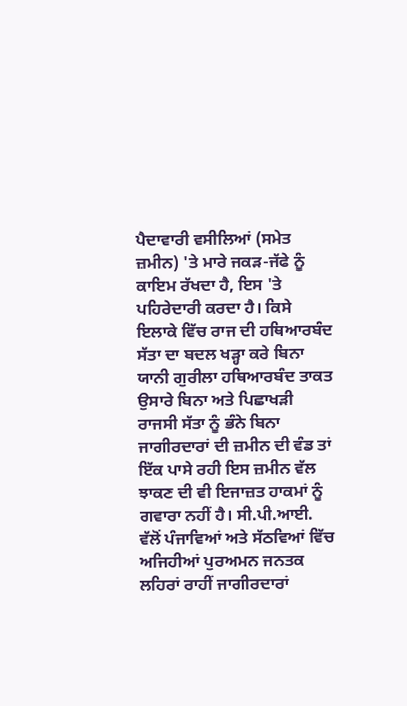ਪੈਦਾਵਾਰੀ ਵਸੀਲਿਆਂ (ਸਮੇਤ ਜ਼ਮੀਨ) 'ਤੇ ਮਾਰੇ ਜਕੜ-ਜੱਫੇ ਨੂੰ ਕਾਇਮ ਰੱਖਦਾ ਹੈ, ਇਸ 'ਤੇ ਪਹਿਰੇਦਾਰੀ ਕਰਦਾ ਹੈ। ਕਿਸੇ ਇਲਾਕੇ ਵਿੱਚ ਰਾਜ ਦੀ ਹਥਿਆਰਬੰਦ ਸੱਤਾ ਦਾ ਬਦਲ ਖੜ੍ਹਾ ਕਰੇ ਬਿਨਾ ਯਾਨੀ ਗੁਰੀਲਾ ਹਥਿਆਰਬੰਦ ਤਾਕਤ ਉਸਾਰੇ ਬਿਨਾ ਅਤੇ ਪਿਛਾਖੜੀ ਰਾਜਸੀ ਸੱਤਾ ਨੂੰ ਭੰਨੇ ਬਿਨਾ ਜਾਗੀਰਦਾਰਾਂ ਦੀ ਜ਼ਮੀਨ ਦੀ ਵੰਡ ਤਾਂ ਇੱਕ ਪਾਸੇ ਰਹੀ ਇਸ ਜ਼ਮੀਨ ਵੱਲ ਝਾਕਣ ਦੀ ਵੀ ਇਜਾਜ਼ਤ ਹਾਕਮਾਂ ਨੂੰ ਗਵਾਰਾ ਨਹੀਂ ਹੈ। ਸੀ.ਪੀ.ਆਈ. ਵੱਲੋਂ ਪੰਜਾਵਿਆਂ ਅਤੇ ਸੱਠਵਿਆਂ ਵਿੱਚ  ਅਜਿਹੀਆਂ ਪੁਰਅਮਨ ਜਨਤਕ ਲਹਿਰਾਂ ਰਾਹੀਂ ਜਾਗੀਰਦਾਰਾਂ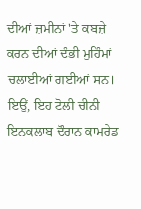ਦੀਆਂ ਜ਼ਮੀਨਾਂ 'ਤੇ ਕਬਜ਼ੇ ਕਰਨ ਦੀਆਂ ਦੰਭੀ ਮੁਹਿੰਮਾਂ ਚਲਾਈਆਂ ਗਈਆਂ ਸਨ।
ਇਉਂ, ਇਹ ਟੋਲੀ ਚੀਨੀ ਇਨਕਲਾਬ ਦੌਰਾਨ ਕਾਮਰੇਡ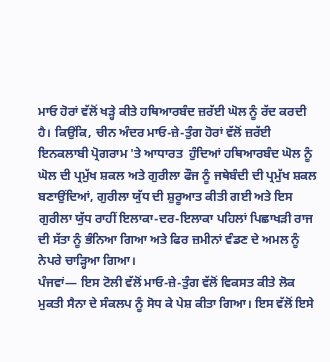ਮਾਓ ਹੋਰਾਂ ਵੱਲੋਂ ਖੜ੍ਹੇ ਕੀਤੇ ਹਥਿਆਰਬੰਦ ਜ਼ਰੱਈ ਘੋਲ ਨੂੰ ਰੱਦ ਕਰਦੀ ਹੈ। ਕਿਉਂਕਿ, ਚੀਨ ਅੰਦਰ ਮਾਓ-ਜ਼ੇ-ਤੁੰਗ ਹੋਰਾਂ ਵੱਲੋਂ ਜ਼ਰੱਈ ਇਨਕਲਾਬੀ ਪ੍ਰੋਗਰਾਮ 'ਤੇ ਆਧਾਰਤ  ਹੁੰਦਿਆਂ ਹਥਿਆਰਬੰਦ ਘੋਲ ਨੂੰ ਘੋਲ ਦੀ ਪ੍ਰਮੁੱਖ ਸ਼ਕਲ ਅਤੇ ਗੁਰੀਲਾ ਫੌਜ ਨੂੰ ਜਥੇਬੰਦੀ ਦੀ ਪ੍ਰਮੁੱਖ ਸ਼ਕਲ ਬਣਾਉਂਦਿਆਂ, ਗੁਰੀਲਾ ਯੁੱਧ ਦੀ ਸ਼ੁਰੂਆਤ ਕੀਤੀ ਗਈ ਅਤੇ ਇਸ ਗੁਰੀਲਾ ਯੁੱਧ ਰਾਹੀਂ ਇਲਾਕਾ-ਦਰ-ਇਲਾਕਾ ਪਹਿਲਾਂ ਪਿਛਾਖੜੀ ਰਾਜ ਦੀ ਸੱਤਾ ਨੂੰ ਭੰਨਿਆ ਗਿਆ ਅਤੇ ਫਿਰ ਜ਼ਮੀਨਾਂ ਵੰਡਣ ਦੇ ਅਮਲ ਨੂੰ ਨੇਪਰੇ ਚਾੜ੍ਹਿਆ ਗਿਆ।
ਪੰਜਵਾਂ— ਇਸ ਟੋਲੀ ਵੱਲੋਂ ਮਾਓ-ਜ਼ੇ-ਤੁੰਗ ਵੱਲੋਂ ਵਿਕਸਤ ਕੀਤੇ ਲੋਕ ਮੁਕਤੀ ਸੈਨਾ ਦੇ ਸੰਕਲਪ ਨੂੰ ਸੋਧ ਕੇ ਪੇਸ਼ ਕੀਤਾ ਗਿਆ। ਇਸ ਵੱਲੋਂ ਇਸੇ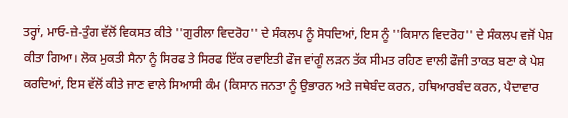ਤਰ੍ਹਾਂ, ਮਾਓ-ਜ਼ੇ-ਤੁੰਗ ਵੱਲੋਂ ਵਿਕਸਤ ਕੀਤੇ ''ਗੁਰੀਲਾ ਵਿਦਰੋਹ'' ਦੇ ਸੰਕਲਪ ਨੂੰ ਸੋਧਦਿਆਂ, ਇਸ ਨੂੰ ''ਕਿਸਾਨ ਵਿਦਰੋਹ'' ਦੇ ਸੰਕਲਪ ਵਜੋਂ ਪੇਸ਼ ਕੀਤਾ ਗਿਆ। ਲੋਕ ਮੁਕਤੀ ਸੈਨਾ ਨੂੰ ਸਿਰਫ ਤੇ ਸਿਰਫ ਇੱਕ ਰਵਾਇਤੀ ਫੌਜ ਵਾਂਗੂੰ ਲੜਨ ਤੱਕ ਸੀਮਤ ਰਹਿਣ ਵਾਲੀ ਫੌਜੀ ਤਾਕਤ ਬਣਾ ਕੇ ਪੇਸ਼ ਕਰਦਿਆਂ, ਇਸ ਵੱਲੋਂ ਕੀਤੇ ਜਾਣ ਵਾਲੇ ਸਿਆਸੀ ਕੰਮ (ਕਿਸਾਨ ਜਨਤਾ ਨੂੰ ਉਭਾਰਨ ਅਤੇ ਜਥੇਬੰਦ ਕਰਨ, ਹਥਿਆਰਬੰਦ ਕਰਨ, ਪੈਦਾਵਾਰ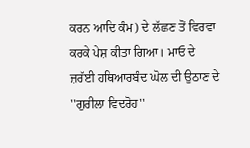ਕਰਨ ਆਦਿ ਕੰਮ) ਦੇ ਲੱਛਣ ਤੋਂ ਵਿਰਵਾ ਕਰਕੇ ਪੇਸ਼ ਕੀਤਾ ਗਿਆ। ਮਾਓ ਦੇ ਜ਼ਰੱਈ ਹਥਿਆਰਬੰਦ ਘੋਲ ਦੀ ਉਠਾਣ ਦੇ ''ਗੁਰੀਲਾ ਵਿਦਰੋਹ''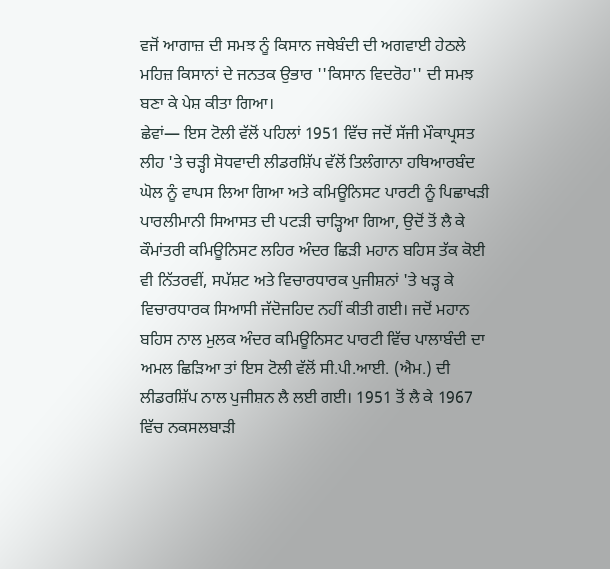ਵਜੋਂ ਆਗਾਜ਼ ਦੀ ਸਮਝ ਨੂੰ ਕਿਸਾਨ ਜਥੇਬੰਦੀ ਦੀ ਅਗਵਾਈ ਹੇਠਲੇ ਮਹਿਜ਼ ਕਿਸਾਨਾਂ ਦੇ ਜਨਤਕ ਉਭਾਰ ''ਕਿਸਾਨ ਵਿਦਰੋਹ'' ਦੀ ਸਮਝ ਬਣਾ ਕੇ ਪੇਸ਼ ਕੀਤਾ ਗਿਆ।
ਛੇਵਾਂ— ਇਸ ਟੋਲੀ ਵੱਲੋਂ ਪਹਿਲਾਂ 1951 ਵਿੱਚ ਜਦੋਂ ਸੱਜੀ ਮੌਕਾਪ੍ਰਸਤ ਲੀਹ 'ਤੇ ਚੜ੍ਹੀ ਸੋਧਵਾਦੀ ਲੀਡਰਸ਼ਿੱਪ ਵੱਲੋਂ ਤਿਲੰਗਾਨਾ ਹਥਿਆਰਬੰਦ ਘੋਲ ਨੂੰ ਵਾਪਸ ਲਿਆ ਗਿਆ ਅਤੇ ਕਮਿਊਨਿਸਟ ਪਾਰਟੀ ਨੂੰ ਪਿਛਾਖੜੀ ਪਾਰਲੀਮਾਨੀ ਸਿਆਸਤ ਦੀ ਪਟੜੀ ਚਾੜ੍ਹਿਆ ਗਿਆ, ਉਦੋਂ ਤੋਂ ਲੈ ਕੇ ਕੌਮਾਂਤਰੀ ਕਮਿਊਨਿਸਟ ਲਹਿਰ ਅੰਦਰ ਛਿੜੀ ਮਹਾਨ ਬਹਿਸ ਤੱਕ ਕੋਈ ਵੀ ਨਿੱਤਰਵੀਂ, ਸਪੱਸ਼ਟ ਅਤੇ ਵਿਚਾਰਧਾਰਕ ਪੁਜੀਸ਼ਨਾਂ 'ਤੇ ਖੜ੍ਹ ਕੇ ਵਿਚਾਰਧਾਰਕ ਸਿਆਸੀ ਜੱਦੋਜਹਿਦ ਨਹੀਂ ਕੀਤੀ ਗਈ। ਜਦੋਂ ਮਹਾਨ ਬਹਿਸ ਨਾਲ ਮੁਲਕ ਅੰਦਰ ਕਮਿਊਨਿਸਟ ਪਾਰਟੀ ਵਿੱਚ ਪਾਲਾਬੰਦੀ ਦਾ ਅਮਲ ਛਿੜਿਆ ਤਾਂ ਇਸ ਟੋਲੀ ਵੱਲੋਂ ਸੀ.ਪੀ.ਆਈ. (ਐਮ.) ਦੀ ਲੀਡਰਸ਼ਿੱਪ ਨਾਲ ਪੁਜੀਸ਼ਨ ਲੈ ਲਈ ਗਈ। 1951 ਤੋਂ ਲੈ ਕੇ 1967 ਵਿੱਚ ਨਕਸਲਬਾੜੀ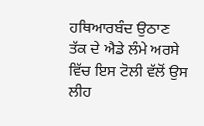ਹਥਿਆਰਬੰਦ ਉਠਾਣ ਤੱਕ ਦੇ ਐਡੇ ਲੰਮੇ ਅਰਸੇ ਵਿੱਚ ਇਸ ਟੋਲੀ ਵੱਲੋਂ ਉਸ ਲੀਹ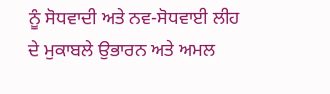ਨੂੰ ਸੋਧਵਾਦੀ ਅਤੇ ਨਵ-ਸੋਧਵਾਈ ਲੀਹ ਦੇ ਮੁਕਾਬਲੇ ਉਭਾਰਨ ਅਤੇ ਅਮਲ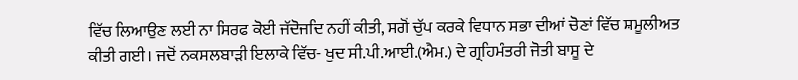ਵਿੱਚ ਲਿਆਉਣ ਲਈ ਨਾ ਸਿਰਫ ਕੋਈ ਜੱਦੋਜਦਿ ਨਹੀਂ ਕੀਤੀ, ਸਗੋਂ ਚੁੱਪ ਕਰਕੇ ਵਿਧਾਨ ਸਭਾ ਦੀਆਂ ਚੋਣਾਂ ਵਿੱਚ ਸ਼ਮੂਲੀਅਤ ਕੀਤੀ ਗਈ। ਜਦੋਂ ਨਕਸਲਬਾੜੀ ਇਲਾਕੇ ਵਿੱਚ- ਖੁਦ ਸੀ.ਪੀ.ਆਈ.(ਐਮ.) ਦੇ ਗ੍ਰਹਿਮੰਤਰੀ ਜੋਤੀ ਬਾਸੂ ਦੇ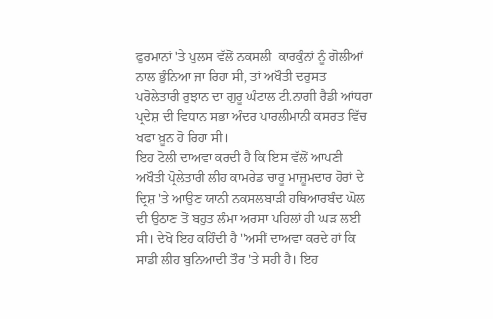ਫੁਰਮਾਨਾਂ 'ਤੇ ਪੁਲਸ ਵੱਲੋਂ ਨਕਸਲੀ  ਕਾਰਕੁੰਨਾਂ ਨੂੰ ਗੋਲੀਆਂ ਨਾਲ ਭੁੰਨਿਆ ਜਾ ਰਿਹਾ ਸੀ, ਤਾਂ ਅਖੌਤੀ ਦਰੁਸਤ ਪਰੋਲੇਤਾਰੀ ਰੁਝਾਨ ਦਾ ਗੁਰੂ ਘੰਟਾਲ ਟੀ.ਨਾਗੀ ਰੈਡੀ ਆਂਧਰਾ ਪ੍ਰਦੇਸ਼ ਦੀ ਵਿਧਾਨ ਸਭਾ ਅੰਦਰ ਪਾਰਲੀਮਾਨੀ ਕਸਰਤ ਵਿੱਚ ਖਫਾ ਖ਼ੂਨ ਹੋ ਰਿਹਾ ਸੀ।
ਇਹ ਟੋਲੀ ਦਾਅਵਾ ਕਰਦੀ ਹੈ ਕਿ ਇਸ ਵੱਲੋਂ ਆਪਣੀ ਅਖੌਤੀ ਪ੍ਰੋਲੇਤਾਰੀ ਲੀਹ ਕਾਮਰੇਡ ਚਾਰੂ ਮਾਜ਼ੂਮਦਾਰ ਹੋਰਾਂ ਦੇ ਦ੍ਰਿਸ਼ 'ਤੇ ਆਉਣ ਯਾਨੀ ਨਕਸਲਬਾੜੀ ਹਥਿਆਰਬੰਦ ਘੋਲ ਦੀ ਉਠਾਣ ਤੋਂ ਬਹੁਤ ਲੰਮਾ ਅਰਸਾ ਪਹਿਲਾਂ ਹੀ ਘੜ ਲਈ ਸੀ। ਦੇਖੋ ਇਹ ਕਹਿੰਦੀ ਹੈ ''ਅਸੀਂ ਦਾਅਵਾ ਕਰਦੇ ਹਾਂ ਕਿ ਸਾਡੀ ਲੀਹ ਬੁਨਿਆਦੀ ਤੌਰ 'ਤੇ ਸਹੀ ਹੈ। ਇਹ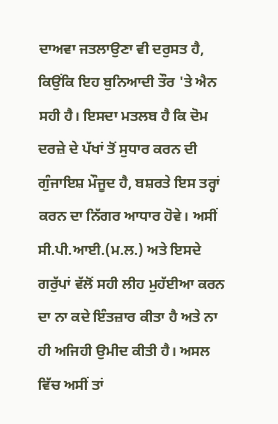ਦਾਅਵਾ ਜਤਲਾਉਣਾ ਵੀ ਦਰੁਸਤ ਹੈ, ਕਿਉਂਕਿ ਇਹ ਬੁਨਿਆਦੀ ਤੌਰ 'ਤੇ ਐਨ ਸਹੀ ਹੈ। ਇਸਦਾ ਮਤਲਬ ਹੈ ਕਿ ਦੋਮ ਦਰਜ਼ੇ ਦੇ ਪੱਖਾਂ ਤੋਂ ਸੁਧਾਰ ਕਰਨ ਦੀ ਗੁੰਜਾਇਸ਼ ਮੌਜੂਦ ਹੈ, ਬਸ਼ਰਤੇ ਇਸ ਤਰ੍ਹਾਂ ਕਰਨ ਦਾ ਨਿੱਗਰ ਆਧਾਰ ਹੋਵੇ। ਅਸੀਂ ਸੀ.ਪੀ.ਆਈ.(ਮ.ਲ.) ਅਤੇ ਇਸਦੇ ਗਰੁੱਪਾਂ ਵੱਲੋਂ ਸਹੀ ਲੀਹ ਮੁਹੱਈਆ ਕਰਨ ਦਾ ਨਾ ਕਦੇ ਇੰਤਜ਼ਾਰ ਕੀਤਾ ਹੈ ਅਤੇ ਨਾ ਹੀ ਅਜਿਹੀ ਉਮੀਦ ਕੀਤੀ ਹੈ। ਅਸਲ ਵਿੱਚ ਅਸੀਂ ਤਾਂ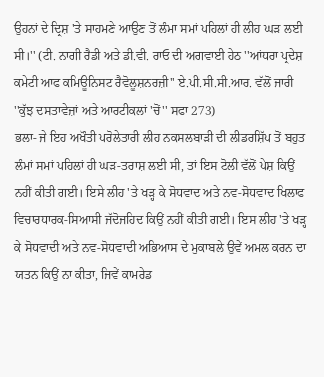ਉਹਨਾਂ ਦੇ ਦ੍ਰਿਸ਼ 'ਤੇ ਸਾਹਮਣੇ ਆਉਣ ਤੋਂ ਲੰਮਾ ਸਮਾਂ ਪਹਿਲਾਂ ਹੀ ਲੀਹ ਘੜ ਲਈ ਸੀ।'' (ਟੀ. ਨਾਗੀ ਰੈਡੀ ਅਤੇ ਡੀ.ਵੀ. ਰਾਓ ਦੀ ਅਗਵਾਈ ਹੇਠ ''ਆਂਧਰਾ ਪ੍ਰਦੇਸ਼ ਕਮੇਟੀ ਆਫ ਕਮਿਊਨਿਸਟ ਰੈਵੋਲੂਸ਼ਨਰਜ਼ੀ'' ਏ.ਪੀ.ਸੀ.ਸੀ.ਆਰ. ਵੱਲੋਂ ਜਾਰੀ ''ਕੁੱਝ ਦਸਤਾਵੇਜ਼ਾਂ ਅਤੇ ਆਰਟੀਕਲਾਂ 'ਚੋਂ'' ਸਫਾ 273)
ਭਲਾ- ਜੇ ਇਹ ਅਖੌਤੀ ਪਰੋਲੇਤਾਰੀ ਲੀਹ ਨਕਸਲਬਾੜੀ ਦੀ ਲੀਡਰਸ਼ਿੱਪ ਤੋਂ ਬਹੁਤ ਲੰਮਾਂ ਸਮਾਂ ਪਹਿਲਾਂ ਹੀ ਘੜ-ਤਰਾਸ਼ ਲਈ ਸੀ, ਤਾਂ ਇਸ ਟੋਲੀ ਵੱਲੋਂ ਪੇਸ਼ ਕਿਉਂ ਨਹੀਂ ਕੀਤੀ ਗਈ। ਇਸੇ ਲੀਹ 'ਤੇ ਖੜ੍ਹ ਕੇ ਸੋਧਵਾਦ ਅਤੇ ਨਵ-ਸੋਧਵਾਦ ਖਿਲਾਫ ਵਿਚਾਰਧਾਰਕ-ਸਿਆਸੀ ਜੱਦੋਜਹਿਦ ਕਿਉਂ ਨਹੀਂ ਕੀਤੀ ਗਈ। ਇਸ ਲੀਹ 'ਤੇ ਖੜ੍ਹ ਕੇ ਸੋਧਵਾਦੀ ਅਤੇ ਨਵ-ਸੋਧਵਾਦੀ ਅਭਿਆਸ ਦੇ ਮੁਕਾਬਲੇ ਉਵੇਂ ਅਮਲ ਕਰਨ ਦਾ ਯਤਨ ਕਿਉਂ ਨਾ ਕੀਤਾ, ਜਿਵੇਂ ਕਾਮਰੇਡ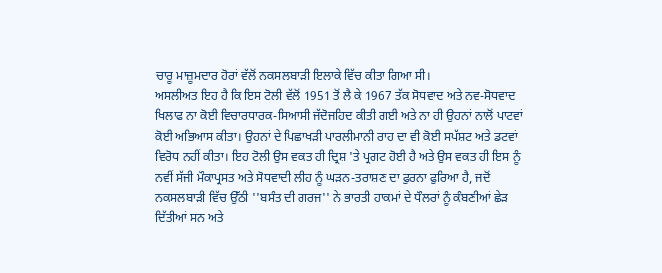ਚਾਰੂ ਮਾਜ਼ੂਮਦਾਰ ਹੋਰਾਂ ਵੱਲੋਂ ਨਕਸਲਬਾੜੀ ਇਲਾਕੇ ਵਿੱਚ ਕੀਤਾ ਗਿਆ ਸੀ।
ਅਸਲੀਅਤ ਇਹ ਹੈ ਕਿ ਇਸ ਟੋਲੀ ਵੱਲੋਂ 1951 ਤੋਂ ਲੈ ਕੇ 1967 ਤੱਕ ਸੋਧਵਾਦ ਅਤੇ ਨਵ-ਸੋਧਵਾਦ ਖਿਲਾਫ ਨਾ ਕੋਈ ਵਿਚਾਰਧਾਰਕ-ਸਿਆਸੀ ਜੱਦੋਜਹਿਦ ਕੀਤੀ ਗਈ ਅਤੇ ਨਾ ਹੀ ਉਹਨਾਂ ਨਾਲੋਂ ਪਾਟਵਾਂ ਕੋਈ ਅਭਿਆਸ ਕੀਤਾ। ਉਹਨਾਂ ਦੇ ਪਿਛਾਖੜੀ ਪਾਰਲੀਮਾਨੀ ਰਾਹ ਦਾ ਵੀ ਕੋਈ ਸਪੱਸ਼ਟ ਅਤੇ ਡਟਵਾਂ ਵਿਰੋਧ ਨਹੀਂ ਕੀਤਾ। ਇਹ ਟੋਲੀ ਉਸ ਵਕਤ ਹੀ ਦ੍ਰਿਸ਼ 'ਤੇ ਪ੍ਰਗਟ ਹੋਈ ਹੈ ਅਤੇ ਉਸ ਵਕਤ ਹੀ ਇਸ ਨੂੰ ਨਵੀਂ ਸੱਜੀ ਮੌਕਾਪ੍ਰਸਤ ਅਤੇ ਸੋਧਵਾਦੀ ਲੀਹ ਨੂੰ ਘੜਨ-ਤਰਾਸ਼ਣ ਦਾ ਫੁਰਨਾ ਫੁਰਿਆ ਹੈ, ਜਦੋਂ ਨਕਸਲਬਾੜੀ ਵਿੱਚ ਉੱਠੀ ''ਬਸੰਤ ਦੀ ਗਰਜ'' ਨੇ ਭਾਰਤੀ ਹਾਕਮਾਂ ਦੇ ਧੌਲਰਾਂ ਨੂੰ ਕੰਬਣੀਆਂ ਛੇੜ ਦਿੱਤੀਆਂ ਸਨ ਅਤੇ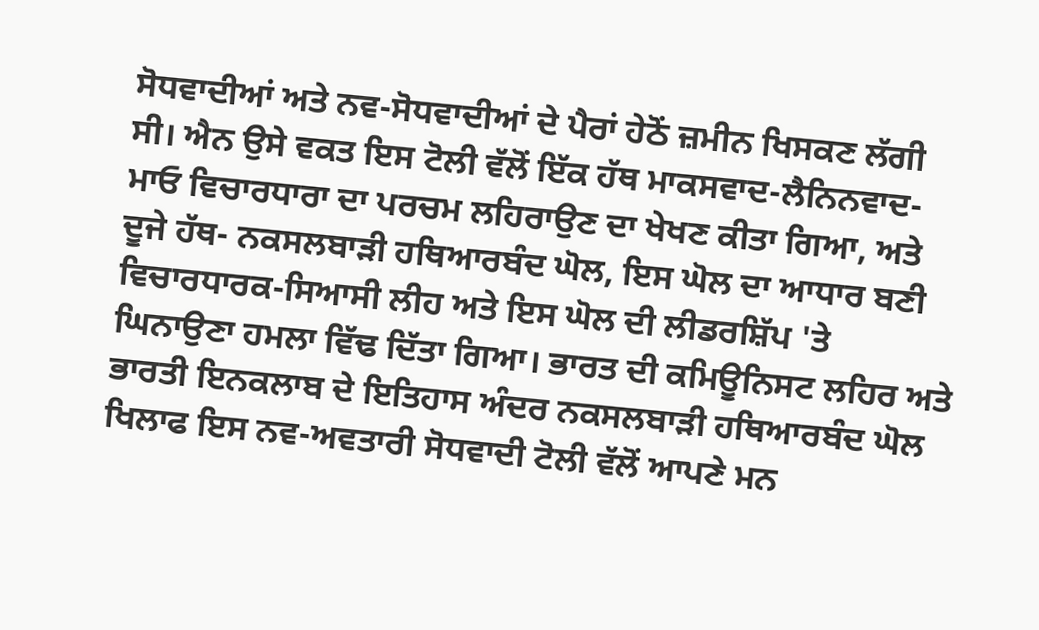ਸੋਧਵਾਦੀਆਂ ਅਤੇ ਨਵ-ਸੋਧਵਾਦੀਆਂ ਦੇ ਪੈਰਾਂ ਹੇਠੋਂ ਜ਼ਮੀਨ ਖਿਸਕਣ ਲੱਗੀ ਸੀ। ਐਨ ਉਸੇ ਵਕਤ ਇਸ ਟੋਲੀ ਵੱਲੋਂ ਇੱਕ ਹੱਥ ਮਾਕਸਵਾਦ-ਲੈਨਿਨਵਾਦ-ਮਾਓ ਵਿਚਾਰਧਾਰਾ ਦਾ ਪਰਚਮ ਲਹਿਰਾਉਣ ਦਾ ਖੇਖਣ ਕੀਤਾ ਗਿਆ, ਅਤੇ ਦੂਜੇ ਹੱਥ- ਨਕਸਲਬਾੜੀ ਹਥਿਆਰਬੰਦ ਘੋਲ, ਇਸ ਘੋਲ ਦਾ ਆਧਾਰ ਬਣੀ ਵਿਚਾਰਧਾਰਕ-ਸਿਆਸੀ ਲੀਹ ਅਤੇ ਇਸ ਘੋਲ ਦੀ ਲੀਡਰਸ਼ਿੱਪ 'ਤੇ ਘਿਨਾਉਣਾ ਹਮਲਾ ਵਿੱਢ ਦਿੱਤਾ ਗਿਆ। ਭਾਰਤ ਦੀ ਕਮਿਊਨਿਸਟ ਲਹਿਰ ਅਤੇ ਭਾਰਤੀ ਇਨਕਲਾਬ ਦੇ ਇਤਿਹਾਸ ਅੰਦਰ ਨਕਸਲਬਾੜੀ ਹਥਿਆਰਬੰਦ ਘੋਲ ਖਿਲਾਫ ਇਸ ਨਵ-ਅਵਤਾਰੀ ਸੋਧਵਾਦੀ ਟੋਲੀ ਵੱਲੋਂ ਆਪਣੇ ਮਨ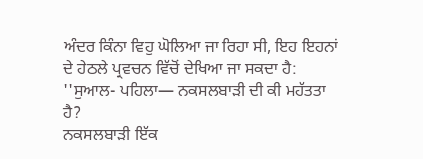ਅੰਦਰ ਕਿੰਨਾ ਵਿਹੁ ਘੋਲਿਆ ਜਾ ਰਿਹਾ ਸੀ, ਇਹ ਇਹਨਾਂ ਦੇ ਹੇਠਲੇ ਪ੍ਰਵਚਨ ਵਿੱਚੋਂ ਦੇਖਿਆ ਜਾ ਸਕਦਾ ਹੈ: ''ਸੁਆਲ- ਪਹਿਲਾ— ਨਕਸਲਬਾੜੀ ਦੀ ਕੀ ਮਹੱਤਤਾ ਹੈ?
ਨਕਸਲਬਾੜੀ ਇੱਕ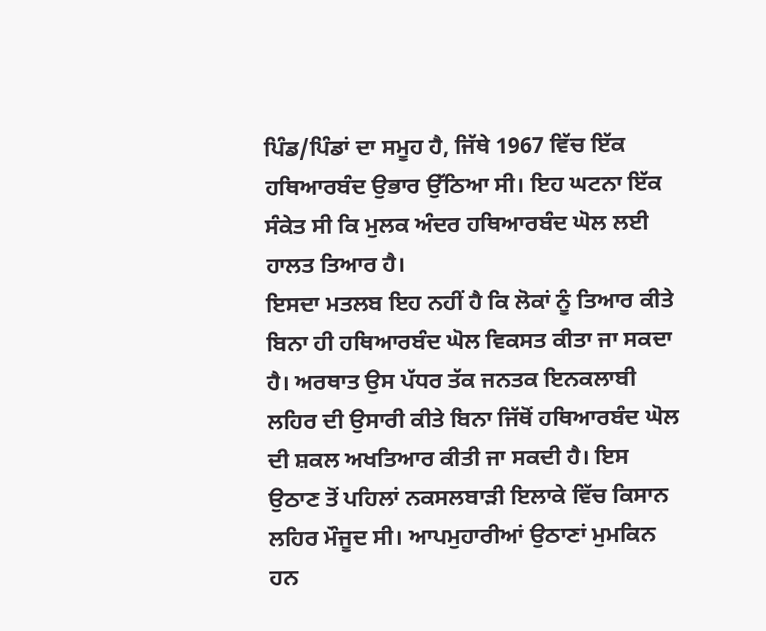ਪਿੰਡ/ਪਿੰਡਾਂ ਦਾ ਸਮੂਹ ਹੈ, ਜਿੱਥੇ 1967 ਵਿੱਚ ਇੱਕ ਹਥਿਆਰਬੰਦ ਉਭਾਰ ਉੱਠਿਆ ਸੀ। ਇਹ ਘਟਨਾ ਇੱਕ ਸੰਕੇਤ ਸੀ ਕਿ ਮੁਲਕ ਅੰਦਰ ਹਥਿਆਰਬੰਦ ਘੋਲ ਲਈ ਹਾਲਤ ਤਿਆਰ ਹੈ।
ਇਸਦਾ ਮਤਲਬ ਇਹ ਨਹੀਂ ਹੈ ਕਿ ਲੋਕਾਂ ਨੂੰ ਤਿਆਰ ਕੀਤੇ ਬਿਨਾ ਹੀ ਹਥਿਆਰਬੰਦ ਘੋਲ ਵਿਕਸਤ ਕੀਤਾ ਜਾ ਸਕਦਾ ਹੈ। ਅਰਥਾਤ ਉਸ ਪੱਧਰ ਤੱਕ ਜਨਤਕ ਇਨਕਲਾਬੀ ਲਹਿਰ ਦੀ ਉਸਾਰੀ ਕੀਤੇ ਬਿਨਾ ਜਿੱਥੋਂ ਹਥਿਆਰਬੰਦ ਘੋਲ ਦੀ ਸ਼ਕਲ ਅਖਤਿਆਰ ਕੀਤੀ ਜਾ ਸਕਦੀ ਹੈ। ਇਸ ਉਠਾਣ ਤੋਂ ਪਹਿਲਾਂ ਨਕਸਲਬਾੜੀ ਇਲਾਕੇ ਵਿੱਚ ਕਿਸਾਨ ਲਹਿਰ ਮੌਜੂਦ ਸੀ। ਆਪਮੁਹਾਰੀਆਂ ਉਠਾਣਾਂ ਮੁਮਕਿਨ ਹਨ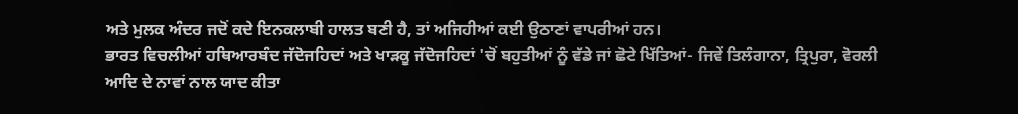ਅਤੇ ਮੁਲਕ ਅੰਦਰ ਜਦੋਂ ਕਦੇ ਇਨਕਲਾਬੀ ਹਾਲਤ ਬਣੀ ਹੈ, ਤਾਂ ਅਜਿਹੀਆਂ ਕਈ ਉਠਾਣਾਂ ਵਾਪਰੀਆਂ ਹਨ।
ਭਾਰਤ ਵਿਚਲੀਆਂ ਹਥਿਆਰਬੰਦ ਜੱਦੋਜਹਿਦਾਂ ਅਤੇ ਖਾੜਕੂ ਜੱਦੋਜਹਿਦਾਂ 'ਚੋਂ ਬਹੁਤੀਆਂ ਨੂੰ ਵੱਡੇ ਜਾਂ ਛੋਟੇ ਖਿੱਤਿਆਂ- ਜਿਵੇਂ ਤਿਲੰਗਾਨਾ, ਤ੍ਰਿਪੁਰਾ, ਵੋਰਲੀ ਆਦਿ ਦੇ ਨਾਵਾਂ ਨਾਲ ਯਾਦ ਕੀਤਾ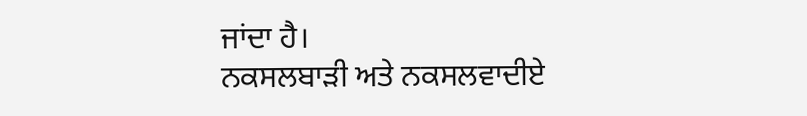ਜਾਂਦਾ ਹੈ।
ਨਕਸਲਬਾੜੀ ਅਤੇ ਨਕਸਲਵਾਦੀਏ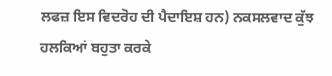ਲਫਜ਼ ਇਸ ਵਿਦਰੋਹ ਦੀ ਪੈਦਾਇਸ਼ ਹਨ) ਨਕਸਲਵਾਦ ਕੁੱਝ ਹਲਕਿਆਂ ਬਹੁਤਾ ਕਰਕੇ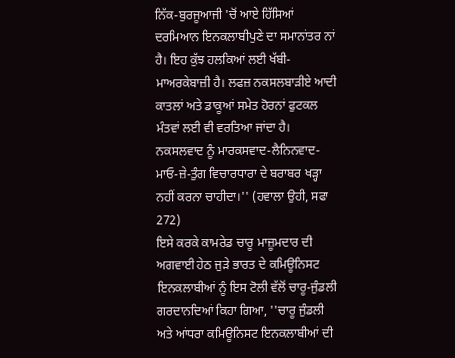ਨਿੱਕ-ਬੁਰਜੂਆਜੀ 'ਚੋਂ ਆਏ ਹਿੱਸਿਆਂ ਦਰਮਿਆਨ ਇਨਕਲਾਬੀਪੁਣੇ ਦਾ ਸਮਾਨਾਂਤਰ ਨਾਂ ਹੈ। ਇਹ ਕੁੱਝ ਹਲਕਿਆਂ ਲਈ ਖੱਬੀ-ਮਾਅਰਕੇਬਾਜ਼ੀ ਹੈ। ਲਫਜ਼ ਨਕਸਲਬਾੜੀਏ ਆਦੀ ਕਾਤਲਾਂ ਅਤੇ ਡਾਕੂਆਂ ਸਮੇਤ ਹੋਰਨਾਂ ਫੁਟਕਲ ਮੰਤਵਾਂ ਲਈ ਵੀ ਵਰਤਿਆ ਜਾਂਦਾ ਹੈ। ਨਕਸਲਵਾਦ ਨੂੰ ਮਾਰਕਸਵਾਦ-ਲੈਨਿਨਵਾਦ-ਮਾਓ-ਜ਼ੇ-ਤੁੰਗ ਵਿਚਾਰਧਾਰਾ ਦੇ ਬਰਾਬਰ ਖੜ੍ਹਾ ਨਹੀਂ ਕਰਨਾ ਚਾਹੀਦਾ।'' (ਹਵਾਲਾ ਉਹੀ, ਸਫਾ 272)
ਇਸੇ ਕਰਕੇ ਕਾਮਰੇਡ ਚਾਰੂ ਮਾਜ਼ੂਮਦਾਰ ਦੀ ਅਗਵਾਈ ਹੇਠ ਜੁੜੇ ਭਾਰਤ ਦੇ ਕਮਿਊਨਿਸਟ ਇਨਕਲਾਬੀਆਂ ਨੂੰ ਇਸ ਟੋਲੀ ਵੱਲੋਂ ਚਾਰੂ-ਜੁੰਡਲੀ ਗਰਦਾਨਦਿਆਂ ਕਿਹਾ ਗਿਆ, ''ਚਾਰੂ ਜੁੰਡਲੀ ਅਤੇ ਆਂਧਰਾ ਕਮਿਊਨਿਸਟ ਇਨਕਲਾਬੀਆਂ ਦੀ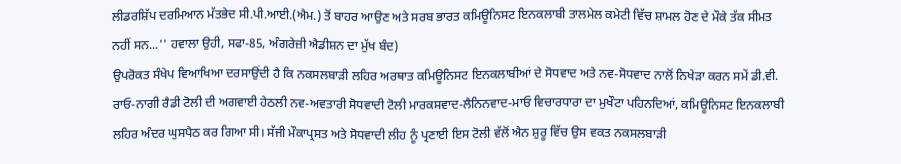ਲੀਡਰਸ਼ਿੱਪ ਦਰਮਿਆਨ ਮੱਤਭੇਦ ਸੀ.ਪੀ.ਆਈ.(ਐਮ.) ਤੋਂ ਬਾਹਰ ਆਉਣ ਅਤੇ ਸਰਬ ਭਾਰਤ ਕਮਿਊਨਿਸਟ ਇਨਕਲਾਬੀ ਤਾਲਮੇਲ ਕਮੇਟੀ ਵਿੱਚ ਸ਼ਾਮਲ ਹੋਣ ਦੇ ਮੌਕੇ ਤੱਕ ਸੀਮਤ ਨਹੀਂ ਸਨ...'' ਹਵਾਲਾ ਉਹੀ, ਸਫਾ-85, ਅੰਗਰੇਜ਼ੀ ਐਡੀਸ਼ਨ ਦਾ ਮੁੱਖ ਬੰਦ)
ਉਪਰੋਕਤ ਸੰਖੇਪ ਵਿਆਖਿਆ ਦਰਸਾਉਂਦੀ ਹੈ ਕਿ ਨਕਸਲਬਾੜੀ ਲਹਿਰ ਅਰਥਾਤ ਕਮਿਊਨਿਸਟ ਇਨਕਲਾਬੀਆਂ ਦੇ ਸੋਧਵਾਦ ਅਤੇ ਨਵ-ਸੋਧਵਾਦ ਨਾਲੋਂ ਨਿਖੇੜਾ ਕਰਨ ਸਮੇਂ ਡੀ.ਵੀ. ਰਾਓ-ਨਾਗੀ ਰੈਡੀ ਟੋਲੀ ਦੀ ਅਗਵਾਈ ਹੇਠਲੀ ਨਵ-ਅਵਤਾਰੀ ਸੋਧਵਾਦੀ ਟੋਲੀ ਮਾਰਕਸਵਾਦ-ਲੈਨਿਨਵਾਦ-ਮਾਓ ਵਿਚਾਰਧਾਰਾ ਦਾ ਮੁਖੌਟਾ ਪਹਿਨਦਿਆਂ, ਕਮਿਊਨਿਸਟ ਇਨਕਲਾਬੀ ਲਹਿਰ ਅੰਦਰ ਘੁਸਪੈਠ ਕਰ ਗਿਆ ਸੀ। ਸੱਜੀ ਮੌਕਾਪ੍ਰਸਤ ਅਤੇ ਸੋਧਵਾਦੀ ਲੀਹ ਨੂੰ ਪ੍ਰਣਾਈ ਇਸ ਟੋਲੀ ਵੱਲੋਂ ਐਨ ਸ਼ੁਰੂ ਵਿੱਚ ਉਸ ਵਕਤ ਨਕਸਲਬਾੜੀ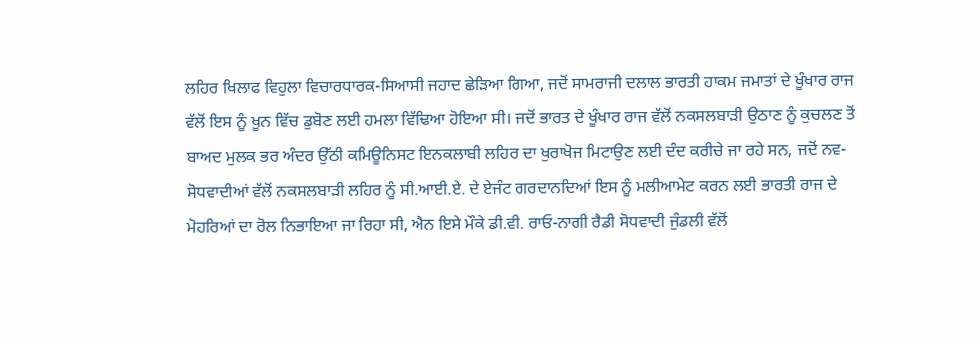ਲਹਿਰ ਖਿਲਾਫ ਵਿਹੁਲਾ ਵਿਚਾਰਧਾਰਕ-ਸਿਆਸੀ ਜਹਾਦ ਛੇੜਿਆ ਗਿਆ, ਜਦੋਂ ਸਾਮਰਾਜੀ ਦਲਾਲ ਭਾਰਤੀ ਹਾਕਮ ਜਮਾਤਾਂ ਦੇ ਖੂੰਖਾਰ ਰਾਜ ਵੱਲੋਂ ਇਸ ਨੂੰ ਖੂਨ ਵਿੱਚ ਡੁਬੋਣ ਲਈ ਹਮਲਾ ਵਿੱਢਿਆ ਹੋਇਆ ਸੀ। ਜਦੋਂ ਭਾਰਤ ਦੇ ਖੂੰਖਾਰ ਰਾਜ ਵੱਲੋਂ ਨਕਸਲਬਾੜੀ ਉਠਾਣ ਨੂੰ ਕੁਚਲਣ ਤੋਂ ਬਾਅਦ ਮੁਲਕ ਭਰ ਅੰਦਰ ਉੱਠੀ ਕਮਿਊਨਿਸਟ ਇਨਕਲਾਬੀ ਲਹਿਰ ਦਾ ਖੁਰਾਖੋਜ ਮਿਟਾਉਣ ਲਈ ਦੰਦ ਕਰੀਚੇ ਜਾ ਰਹੇ ਸਨ, ਜਦੋਂ ਨਵ-ਸੋਧਵਾਦੀਆਂ ਵੱਲੋਂ ਨਕਸਲਬਾੜੀ ਲਹਿਰ ਨੂੰ ਸੀ.ਆਈ.ਏ. ਦੇ ਏਜੰਟ ਗਰਦਾਨਦਿਆਂ ਇਸ ਨੂੰ ਮਲੀਆਮੇਟ ਕਰਨ ਲਈ ਭਾਰਤੀ ਰਾਜ ਦੇ ਮੋਹਰਿਆਂ ਦਾ ਰੋਲ ਨਿਭਾਇਆ ਜਾ ਰਿਹਾ ਸੀ, ਐਨ ਇਸੇ ਮੌਕੇ ਡੀ.ਵੀ. ਰਾਓ-ਨਾਗੀ ਰੈਡੀ ਸੋਧਵਾਦੀ ਜੁੰਡਲੀ ਵੱਲੋਂ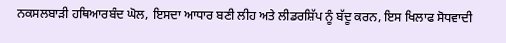ਨਕਸਲਬਾੜੀ ਹਥਿਆਰਬੰਦ ਘੋਲ, ਇਸਦਾ ਆਧਾਰ ਬਣੀ ਲੀਹ ਅਤੇ ਲੀਡਰਸ਼ਿੱਪ ਨੂੰ ਬੱਦੂ ਕਰਨ, ਇਸ ਖਿਲਾਫ ਸੋਧਵਾਦੀ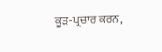ਕੂੜ-ਪ੍ਰਚਾਰ ਕਰਨ,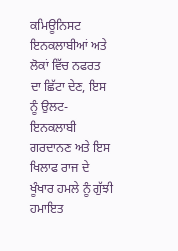ਕਮਿਊਨਿਸਟ ਇਨਕਲਾਬੀਆਂ ਅਤੇ ਲੋਕਾਂ ਵਿੱਚ ਨਫਰਤ ਦਾ ਛਿੱਟਾ ਦੇਣ, ਇਸ ਨੂੰ ਉਲਟ-ਇਨਕਲਾਬੀ ਗਰਦਾਨਣ ਅਤੇ ਇਸ ਖਿਲਾਫ ਰਾਜ ਦੇ ਖੂੰਖਾਰ ਹਮਲੇ ਨੂੰ ਗੁੱਝੀ ਹਮਾਇਤ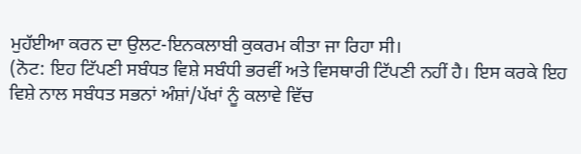ਮੁਹੱਈਆ ਕਰਨ ਦਾ ਉਲਟ-ਇਨਕਲਾਬੀ ਕੁਕਰਮ ਕੀਤਾ ਜਾ ਰਿਹਾ ਸੀ।
(ਨੋਟ: ਇਹ ਟਿੱਪਣੀ ਸਬੰਧਤ ਵਿਸ਼ੇ ਸਬੰਧੀ ਭਰਵੀਂ ਅਤੇ ਵਿਸਥਾਰੀ ਟਿੱਪਣੀ ਨਹੀਂ ਹੈ। ਇਸ ਕਰਕੇ ਇਹ ਵਿਸ਼ੇ ਨਾਲ ਸਬੰਧਤ ਸਭਨਾਂ ਅੰਸ਼ਾਂ/ਪੱਖਾਂ ਨੂੰ ਕਲਾਵੇ ਵਿੱਚ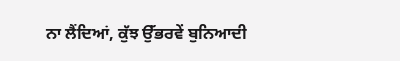ਨਾ ਲੈਂਦਿਆਂ, ਕੁੱਝ ਉੱਭਰਵੇਂ ਬੁਨਿਆਦੀ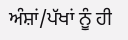ਅੰਸ਼ਾਂ/ਪੱਖਾਂ ਨੂੰ ਹੀ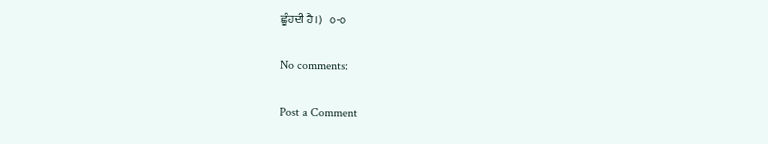ਛੂੰਹਦੀ ਹੈ।)   ੦-੦

No comments:

Post a Comment